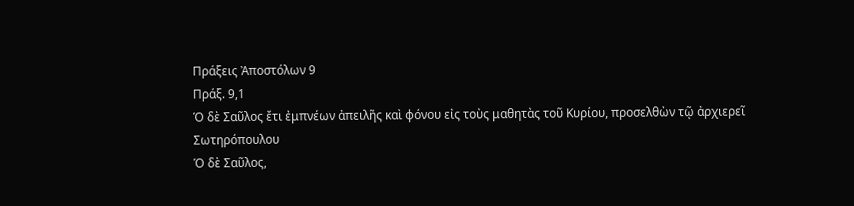Πράξεις Ἀποστόλων 9
Πράξ. 9,1
Ὁ δὲ Σαῦλος ἔτι ἐμπνέων ἀπειλῆς καὶ φόνου εἰς τοὺς μαθητὰς τοῦ Κυρίου, προσελθὼν τῷ ἀρχιερεῖ
Σωτηρόπουλου
Ὁ δὲ Σαῦλος,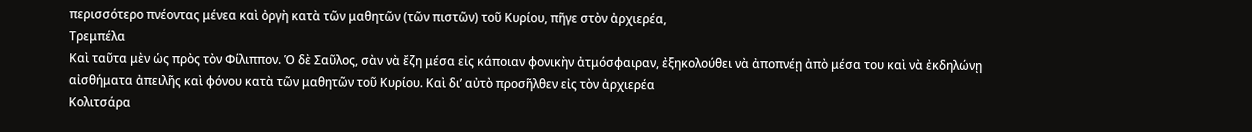περισσότερο πνέοντας μένεα καὶ ὀργὴ κατὰ τῶν μαθητῶν (τῶν πιστῶν) τοῦ Κυρίου, πῆγε στὸν ἀρχιερέα,
Τρεμπέλα
Καὶ ταῦτα μὲν ὡς πρὸς τὸν Φίλιππον. Ὁ δὲ Σαῦλος, σὰν νὰ ἔζη μέσα εἰς κάποιαν φονικὴν ἀτμόσφαιραν, ἐξηκολούθει νὰ ἀποπνέῃ ἀπὸ μέσα του καὶ νὰ ἐκδηλώνῃ αἰσθήματα ἀπειλῆς καὶ φόνου κατὰ τῶν μαθητῶν τοῦ Κυρίου. Καὶ δι’ αὐτὸ προσῆλθεν εἰς τὸν ἀρχιερέα
Κολιτσάρα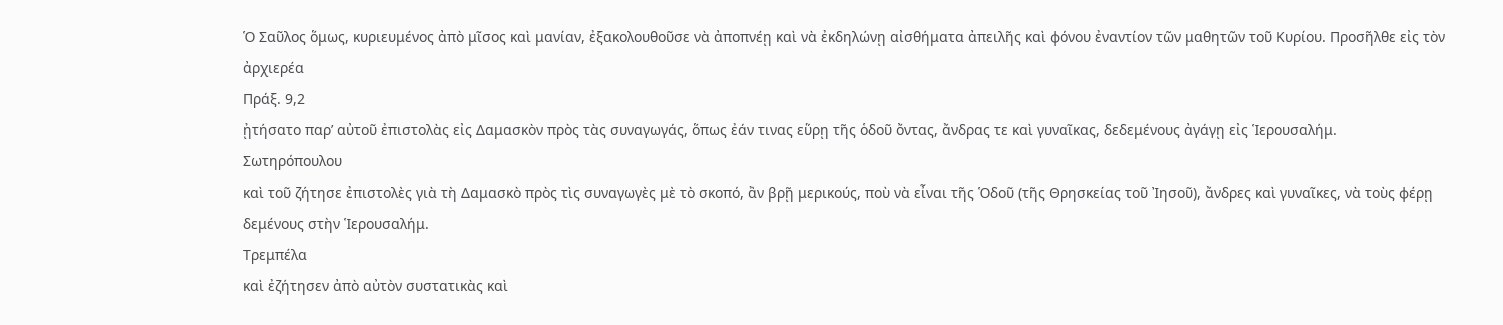Ὁ Σαῦλος ὅμως, κυριευμένος ἀπὸ μῖσος καὶ μανίαν, ἐξακολουθοῦσε νὰ ἀποπνέῃ καὶ νὰ ἐκδηλώνῃ αἰσθήματα ἀπειλῆς καὶ φόνου ἐναντίον τῶν μαθητῶν τοῦ Κυρίου. Προσῆλθε εἰς τὸν ἀρχιερέα
Πράξ. 9,2
ᾐτήσατο παρ’ αὐτοῦ ἐπιστολὰς εἰς Δαμασκὸν πρὸς τὰς συναγωγάς, ὅπως ἐάν τινας εὕρῃ τῆς ὁδοῦ ὄντας, ἄνδρας τε καὶ γυναῖκας, δεδεμένους ἀγάγῃ εἰς Ἱερουσαλήμ.
Σωτηρόπουλου
καὶ τοῦ ζήτησε ἐπιστολὲς γιὰ τὴ Δαμασκὸ πρὸς τὶς συναγωγὲς μὲ τὸ σκοπό, ἂν βρῇ μερικούς, ποὺ νὰ εἶναι τῆς Ὁδοῦ (τῆς Θρησκείας τοῦ Ἰησοῦ), ἄνδρες καὶ γυναῖκες, νὰ τοὺς φέρῃ δεμένους στὴν Ἱερουσαλήμ.
Τρεμπέλα
καὶ ἐζήτησεν ἀπὸ αὐτὸν συστατικὰς καὶ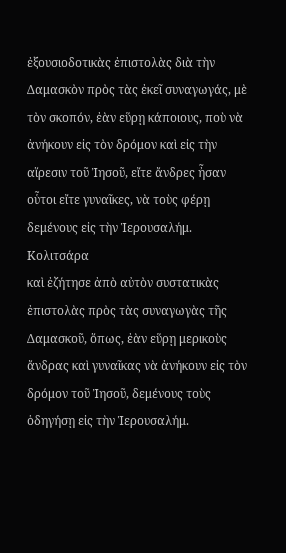ἐξουσιοδοτικὰς ἐπιστολὰς διὰ τὴν Δαμασκὸν πρὸς τὰς ἐκεῖ συναγωγάς, μὲ τὸν σκοπόν, ἐὰν εὕρῃ κάποιους, ποὺ νὰ ἀνήκουν εἰς τὸν δρόμον καὶ εἰς τὴν αἵρεσιν τοῦ Ἰησοῦ, εἴτε ἄνδρες ἦσαν οὗτοι εἴτε γυναῖκες, νὰ τοὺς φέρῃ δεμένους εἰς τὴν Ἱερουσαλήμ.
Κολιτσάρα
καὶ ἐζήτησε ἀπὸ αὐτὸν συστατικὰς ἐπιστολὰς πρὸς τὰς συναγωγὰς τῆς Δαμασκοῦ, ὅπως, ἐὰν εὕρῃ μερικοὺς ἄνδρας καὶ γυναῖκας νὰ ἀνήκουν εἰς τὸν δρόμον τοῦ Ἰησοῦ, δεμένους τοὺς ὁδηγήσῃ εἰς τὴν Ἱερουσαλήμ.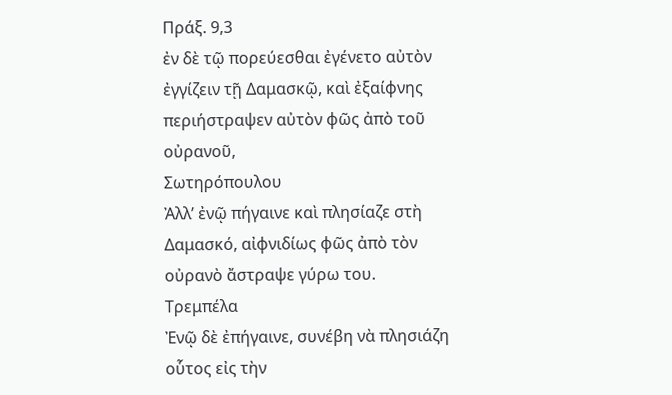Πράξ. 9,3
ἐν δὲ τῷ πορεύεσθαι ἐγένετο αὐτὸν ἐγγίζειν τῇ Δαμασκῷ, καὶ ἐξαίφνης περιήστραψεν αὐτὸν φῶς ἀπὸ τοῦ οὐρανοῦ,
Σωτηρόπουλου
Ἀλλ’ ἐνῷ πήγαινε καὶ πλησίαζε στὴ Δαμασκό, αἰφνιδίως φῶς ἀπὸ τὸν οὐρανὸ ἄστραψε γύρω του.
Τρεμπέλα
Ἐνῷ δὲ ἐπήγαινε, συνέβη νὰ πλησιάζη οὗτος εἰς τὴν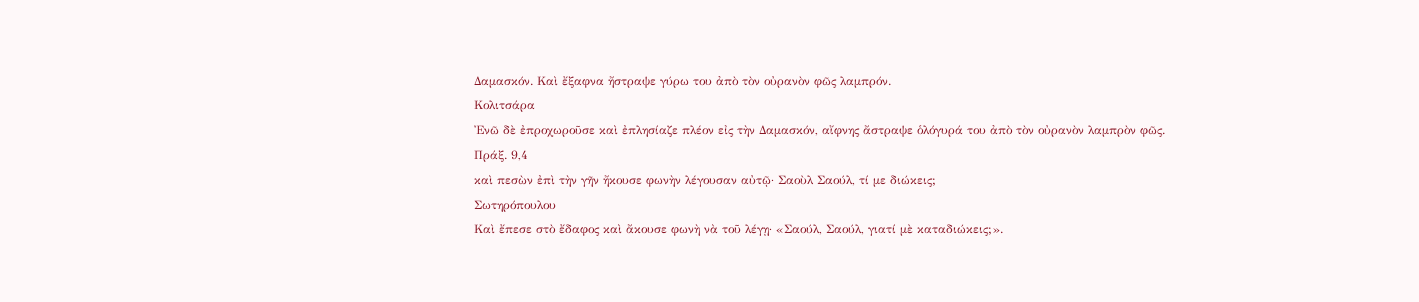Δαμασκόν. Καὶ ἔξαφνα ἤστραψε γύρω του ἀπὸ τὸν οὐρανὸν φῶς λαμπρόν.
Κολιτσάρα
Ἐνῶ δὲ ἐπροχωροῦσε καὶ ἐπλησίαζε πλέον εἰς τὴν Δαμασκόν, αἴφνης ἄστραψε ὁλόγυρά του ἀπὸ τὸν οὐρανὸν λαμπρὸν φῶς.
Πράξ. 9,4
καὶ πεσὼν ἐπὶ τὴν γῆν ἤκουσε φωνὴν λέγουσαν αὐτῷ· Σαοὺλ Σαούλ, τί με διώκεις;
Σωτηρόπουλου
Καὶ ἔπεσε στὸ ἔδαφος καὶ ἄκουσε φωνὴ νὰ τοῦ λέγῃ· «Σαούλ, Σαούλ, γιατί μὲ καταδιώκεις;».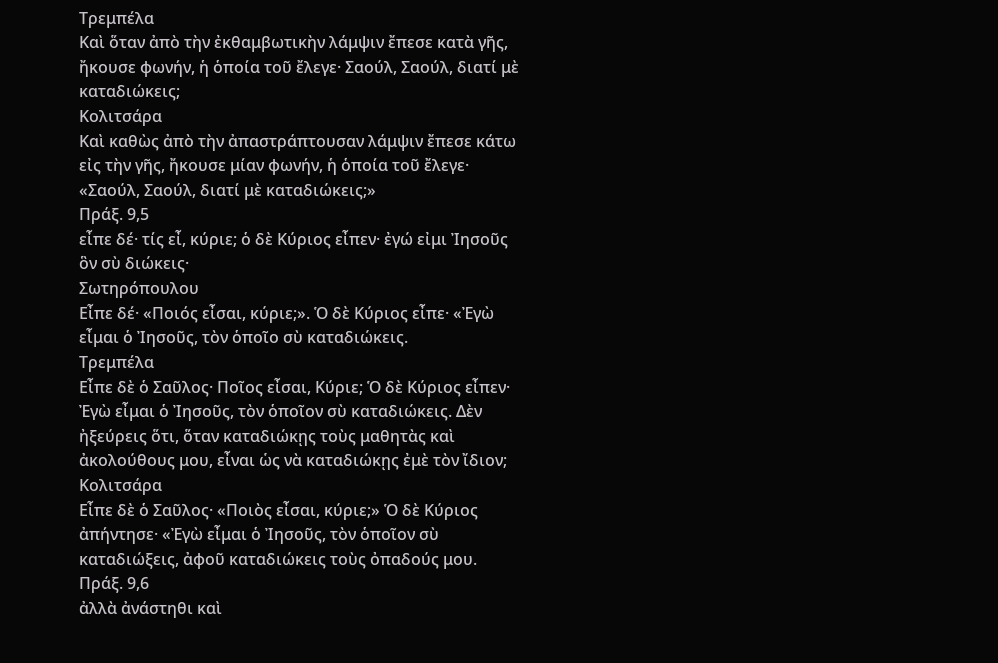Τρεμπέλα
Καὶ ὅταν ἀπὸ τὴν ἐκθαμβωτικὴν λάμψιν ἔπεσε κατὰ γῆς, ἤκουσε φωνήν, ἡ ὁποία τοῦ ἔλεγε· Σαούλ, Σαούλ, διατί μὲ καταδιώκεις;
Κολιτσάρα
Καὶ καθὼς ἀπὸ τὴν ἀπαστράπτουσαν λάμψιν ἔπεσε κάτω εἰς τὴν γῆς, ἤκουσε μίαν φωνήν, ἡ ὁποία τοῦ ἔλεγε· «Σαούλ, Σαούλ, διατί μὲ καταδιώκεις;»
Πράξ. 9,5
εἶπε δέ· τίς εἶ, κύριε; ὁ δὲ Κύριος εἶπεν· ἐγώ εἰμι Ἰησοῦς ὃν σὺ διώκεις·
Σωτηρόπουλου
Εἶπε δέ· «Ποιός εἶσαι, κύριε;». Ὁ δὲ Κύριος εἶπε· «Ἐγὼ εἶμαι ὁ Ἰησοῦς, τὸν ὁποῖο σὺ καταδιώκεις.
Τρεμπέλα
Εἶπε δὲ ὁ Σαῦλος· Ποῖος εἶσαι, Κύριε; Ὁ δὲ Κύριος εἶπεν· Ἐγὼ εἶμαι ὁ Ἰησοῦς, τὸν ὁποῖον σὺ καταδιώκεις. Δὲν ἠξεύρεις ὅτι, ὅταν καταδιώκῃς τοὺς μαθητὰς καὶ ἀκολούθους μου, εἶναι ὡς νὰ καταδιώκῃς ἐμὲ τὸν ἴδιον;
Κολιτσάρα
Εἶπε δὲ ὁ Σαῦλος· «Ποιὸς εἶσαι, κύριε;» Ὁ δὲ Κύριος ἀπήντησε· «Ἐγὼ εἶμαι ὁ Ἰησοῦς, τὸν ὁποῖον σὺ καταδιώξεις, ἀφοῦ καταδιώκεις τοὺς ὀπαδούς μου.
Πράξ. 9,6
ἀλλὰ ἀνάστηθι καὶ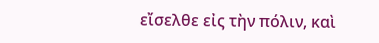εἴσελθε εἰς τὴν πόλιν, καὶ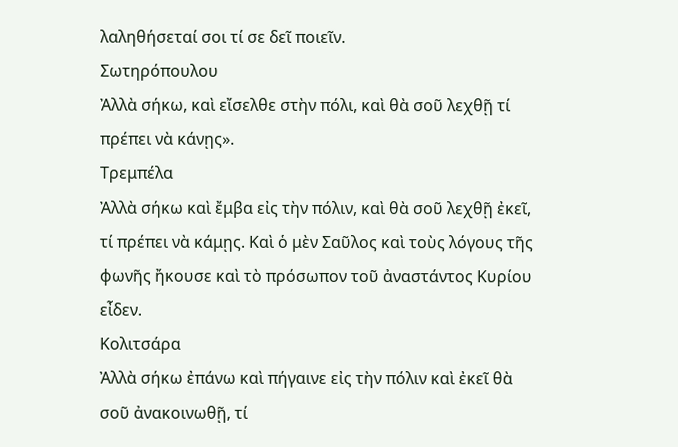λαληθήσεταί σοι τί σε δεῖ ποιεῖν.
Σωτηρόπουλου
Ἀλλὰ σήκω, καὶ εἴσελθε στὴν πόλι, καὶ θὰ σοῦ λεχθῇ τί πρέπει νὰ κάνῃς».
Τρεμπέλα
Ἀλλὰ σήκω καὶ ἔμβα εἰς τὴν πόλιν, καὶ θὰ σοῦ λεχθῇ ἐκεῖ, τί πρέπει νὰ κάμῃς. Καὶ ὁ μὲν Σαῦλος καὶ τοὺς λόγους τῆς φωνῆς ἤκουσε καὶ τὸ πρόσωπον τοῦ ἀναστάντος Κυρίου εἶδεν.
Κολιτσάρα
Ἀλλὰ σήκω ἐπάνω καὶ πήγαινε εἰς τὴν πόλιν καὶ ἐκεῖ θὰ σοῦ ἀνακοινωθῇ, τί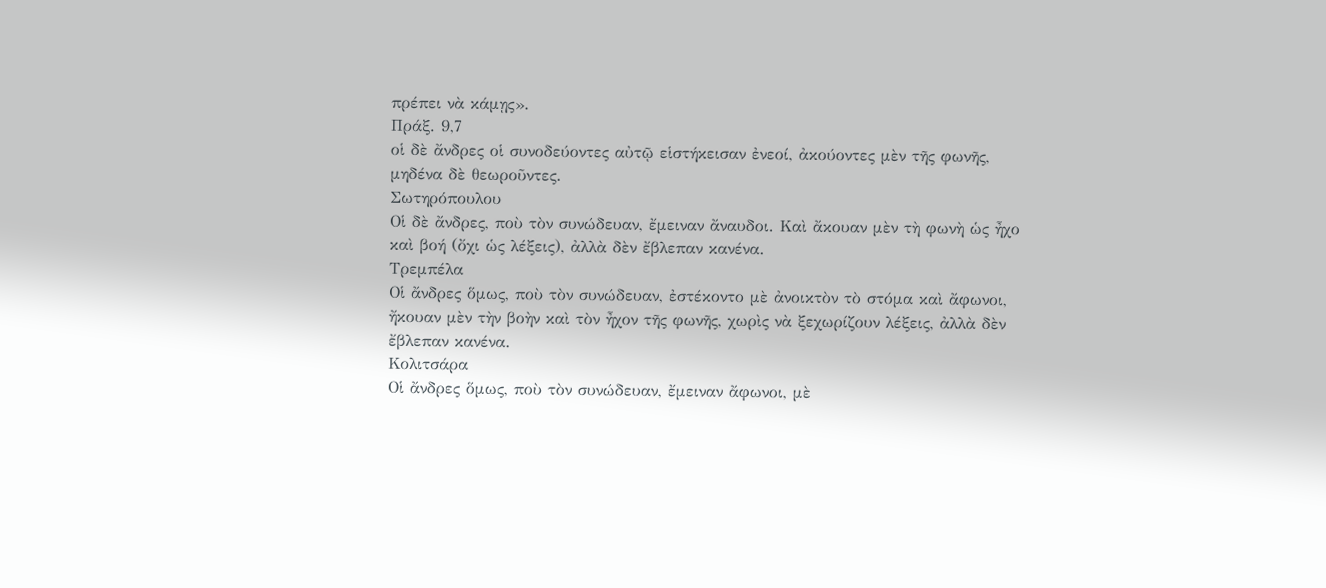πρέπει νὰ κάμῃς».
Πράξ. 9,7
οἱ δὲ ἄνδρες οἱ συνοδεύοντες αὐτῷ εἱστήκεισαν ἐνεοί, ἀκούοντες μὲν τῆς φωνῆς, μηδένα δὲ θεωροῦντες.
Σωτηρόπουλου
Οἱ δὲ ἄνδρες, ποὺ τὸν συνώδευαν, ἔμειναν ἄναυδοι. Καὶ ἄκουαν μὲν τὴ φωνὴ ὡς ἦχο καὶ βοή (ὄχι ὡς λέξεις), ἀλλὰ δὲν ἔβλεπαν κανένα.
Τρεμπέλα
Οἱ ἄνδρες ὅμως, ποὺ τὸν συνώδευαν, ἐστέκοντο μὲ ἀνοικτὸν τὸ στόμα καὶ ἄφωνοι, ἤκουαν μὲν τὴν βοὴν καὶ τὸν ἦχον τῆς φωνῆς, χωρὶς νὰ ξεχωρίζουν λέξεις, ἀλλὰ δὲν ἔβλεπαν κανένα.
Κολιτσάρα
Οἱ ἄνδρες ὅμως, ποὺ τὸν συνώδευαν, ἔμειναν ἄφωνοι, μὲ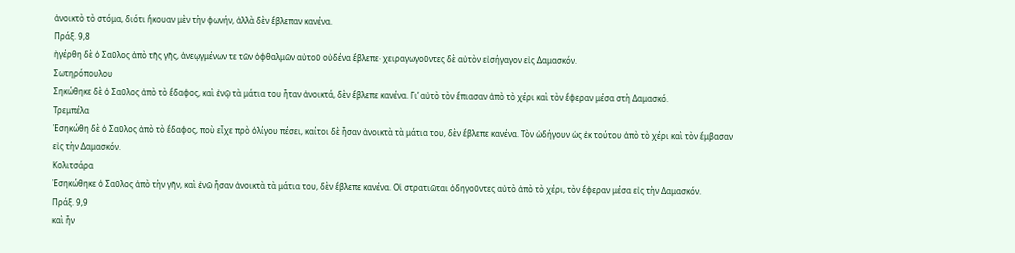ἀνοικτὸ τὸ στόμα, διότι ἤκουαν μὲν τὴν φωνήν, ἀλλὰ δὲν ἔβλεπαν κανένα.
Πράξ. 9,8
ἠγέρθη δὲ ὁ Σαῦλος ἀπὸ τῆς γῆς, ἀνεῳγμένων τε τῶν ὀφθαλμῶν αὐτοῦ οὐδένα ἔβλεπε· χειραγωγοῦντες δὲ αὐτὸν εἰσήγαγον εἰς Δαμασκόν.
Σωτηρόπουλου
Σηκώθηκε δὲ ὁ Σαῦλος ἀπὸ τὸ ἔδαφος, καὶ ἐνῷ τὰ μάτια του ἦταν ἀνοικτά, δὲν ἔβλεπε κανένα. Γι’ αὐτὸ τὸν ἔπιασαν ἀπὸ τὸ χέρι καὶ τὸν ἔφεραν μέσα στὴ Δαμασκό.
Τρεμπέλα
Ἐσηκώθη δὲ ὁ Σαῦλος ἀπὸ τὸ ἔδαφος, ποὺ εἶχε πρὸ ὀλίγου πέσει, καίτοι δὲ ἦσαν ἀνοικτὰ τὰ μάτια του, δὲν ἔβλεπε κανένα. Τὸν ὡδήγουν ὡς ἐκ τούτου ἀπὸ τὸ χέρι καὶ τὸν ἔμβασαν εἰς τὴν Δαμασκόν.
Κολιτσάρα
Ἐσηκώθηκε ὁ Σαῦλος ἀπὸ τὴν γῆν, καὶ ἐνῶ ἦσαν ἀνοικτὰ τὰ μάτια του, δὲν ἔβλεπε κανένα. Οἱ στρατιῶται ὁδηγοῦντες αὐτὸ ἀπὸ τὸ χέρι, τὸν ἔφεραν μέσα εἰς τὴν Δαμασκόν.
Πράξ. 9,9
καὶ ἦν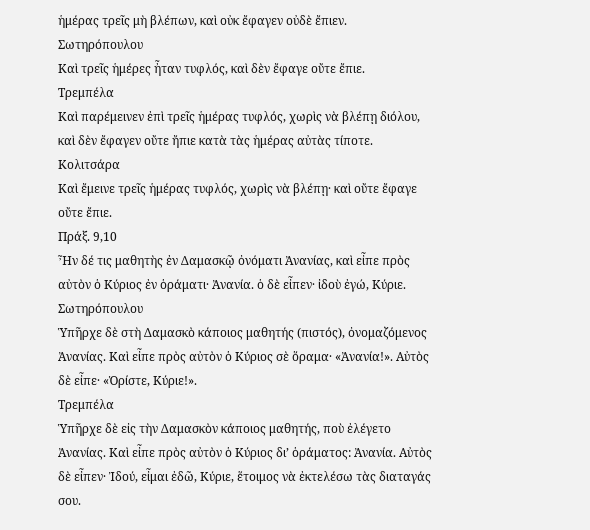ἡμέρας τρεῖς μὴ βλέπων, καὶ οὐκ ἔφαγεν οὐδὲ ἔπιεν.
Σωτηρόπουλου
Καὶ τρεῖς ἡμέρες ἦταν τυφλός, καὶ δὲν ἔφαγε οὔτε ἔπιε.
Τρεμπέλα
Καὶ παρέμεινεν ἐπὶ τρεῖς ἡμέρας τυφλός, χωρὶς νὰ βλέπῃ διόλου, καὶ δὲν ἔφαγεν οὔτε ἤπιε κατὰ τὰς ἡμέρας αὐτὰς τίποτε.
Κολιτσάρα
Καὶ ἔμεινε τρεῖς ἡμέρας τυφλός, χωρὶς νὰ βλέπῃ· καὶ οὔτε ἔφαγε οὔτε ἔπιε.
Πράξ. 9,10
Ἦν δέ τις μαθητὴς ἐν Δαμασκῷ ὀνόματι Ἀνανίας, καὶ εἶπε πρὸς αὐτὸν ὁ Κύριος ἐν ὁράματι· Ἀνανία. ὁ δὲ εἶπεν· ἰδοὺ ἐγώ, Κύριε.
Σωτηρόπουλου
Ὑπῆρχε δὲ στὴ Δαμασκὸ κάποιος μαθητής (πιστός), ὀνομαζόμενος Ἀνανίας. Καὶ εἶπε πρὸς αὐτὸν ὁ Κύριος σὲ ὅραμα· «Ἀνανία!». Αὐτὸς δὲ εἶπε· «Ὁρίστε, Κύριε!».
Τρεμπέλα
Ὑπῆρχε δὲ εἰς τὴν Δαμασκὸν κάποιος μαθητής, ποὺ ἐλέγετο Ἀνανίας. Καὶ εἶπε πρὸς αὐτὸν ὁ Κύριος δι’ ὁράματος: Ἀνανία. Αὐτὸς δὲ εἶπεν· Ἰδού, εἶμαι ἐδῶ, Κύριε, ἕτοιμος νὰ ἐκτελέσω τὰς διαταγάς σου.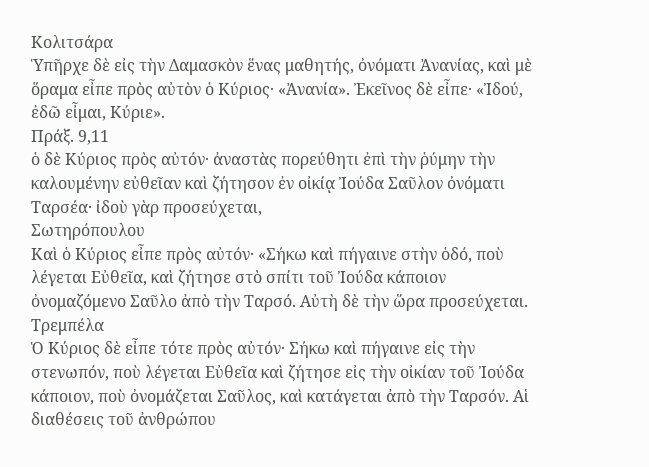Κολιτσάρα
Ὑπῆρχε δὲ εἰς τὴν Δαμασκὸν ἕνας μαθητής, ὀνόματι Ἀνανίας, καὶ μὲ ὅραμα εἶπε πρὸς αὐτὸν ὁ Κύριος· «Ἀνανία». Ἐκεῖνος δὲ εἶπε· «Ἰδού, ἐδῶ εἶμαι, Κύριε».
Πράξ. 9,11
ὁ δὲ Κύριος πρὸς αὐτόν· ἀναστὰς πορεύθητι ἐπὶ τὴν ῥύμην τὴν καλουμένην εὐθεῖαν καὶ ζήτησον ἐν οἰκίᾳ Ἰούδα Σαῦλον ὀνόματι Ταρσέα· ἰδοὺ γὰρ προσεύχεται,
Σωτηρόπουλου
Καὶ ὁ Κύριος εἶπε πρὸς αὐτόν· «Σήκω καὶ πήγαινε στὴν ὁδό, ποὺ λέγεται Εὐθεῖα, καὶ ζήτησε στὸ σπίτι τοῦ Ἰούδα κάποιον ὀνομαζόμενο Σαῦλο ἀπὸ τὴν Ταρσό. Αὐτὴ δὲ τὴν ὥρα προσεύχεται.
Τρεμπέλα
Ὁ Κύριος δὲ εἶπε τότε πρὸς αὐτόν· Σήκω καὶ πήγαινε εἰς τὴν στενωπόν, ποὺ λέγεται Εὐθεῖα καὶ ζήτησε εἰς τὴν οἰκίαν τοῦ Ἰούδα κάποιον, ποὺ ὀνομάζεται Σαῦλος, καὶ κατάγεται ἀπὸ τὴν Ταρσόν. Αἱ διαθέσεις τοῦ ἀνθρώπου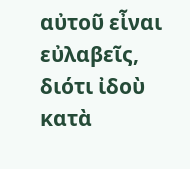αὐτοῦ εἶναι εὐλαβεῖς, διότι ἰδοὺ κατὰ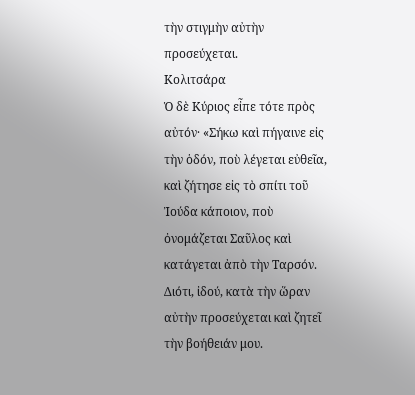τὴν στιγμὴν αὐτὴν προσεύχεται.
Κολιτσάρα
Ὁ δὲ Κύριος εἶπε τότε πρὸς αὐτόν· «Σήκω καὶ πήγαινε εἰς τὴν ὁδόν, ποὺ λέγεται εὐθεῖα, καὶ ζήτησε εἰς τὸ σπίτι τοῦ Ἰούδα κάποιον, ποὺ ὀνομάζεται Σαῦλος καὶ κατάγεται ἀπὸ τὴν Ταρσόν. Διότι, ἰδού, κατὰ τὴν ὥραν αὐτὴν προσεύχεται καὶ ζητεῖ τὴν βοήθειάν μου.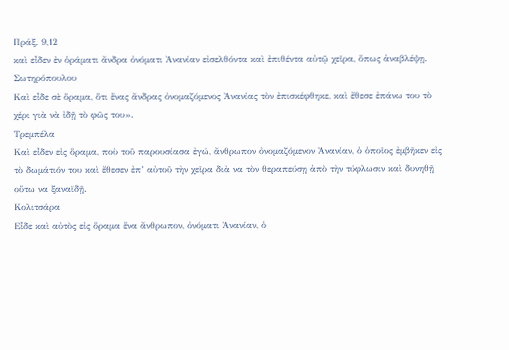Πράξ. 9,12
καὶ εἶδεν ἐν ὁράματι ἄνδρα ὀνόματι Ἀνανίαν εἰσελθόντα καὶ ἐπιθέντα αὐτῷ χεῖρα, ὅπως ἀναβλέψῃ.
Σωτηρόπουλου
Καὶ εἶδε σὲ ὅραμα, ὅτι ἕνας ἄνδρας ὀνομαζόμενος Ἀνανίας τὸν ἐπισκέφθηκε, καὶ ἔθεσε ἐπάνω του τὸ χέρι γιὰ νὰ ἰδῇ τὸ φῶς του».
Τρεμπέλα
Καὶ εἶδεν εἰς ὅραμα, ποὺ τοῦ παρουσίασα ἐγώ, ἄνθρωπον ὀνομαζόμενον Ἀνανίαν, ὁ ὁποῖος ἐμβῆκεν εἰς τὸ δωμάτιόν του καὶ ἔθεσεν ἐπ’ αὐτοῦ τὴν χεῖρα διὰ να τὸν θεραπεύσῃ ἀπὸ τὴν τύφλωσιν καὶ δυνηθῇ οὕτω να ξαναϊδῇ.
Κολιτσάρα
Εἶδε καὶ αὐτὸς εἰς ὅραμα ἕνα ἄνθρωπον, ὀνόματι Ἀνανίαν, ὁ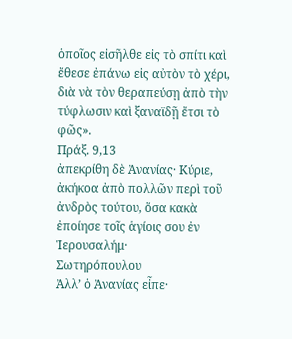ὁποῖος εἰσῆλθε εἰς τὸ σπίτι καὶ ἔθεσε ἐπάνω εἰς αὐτὸν τὸ χέρι, διὰ νὰ τὸν θεραπεύσῃ ἀπὸ τὴν τύφλωσιν καὶ ξαναϊδῇ ἔτσι τὸ φῶς».
Πράξ. 9,13
ἀπεκρίθη δὲ Ἀνανίας· Κύριε, ἀκήκοα ἀπὸ πολλῶν περὶ τοῦ ἀνδρὸς τούτου, ὅσα κακὰ ἐποίησε τοῖς ἁγίοις σου ἐν Ἱερουσαλήμ·
Σωτηρόπουλου
Ἀλλ’ ὁ Ἀνανίας εἶπε·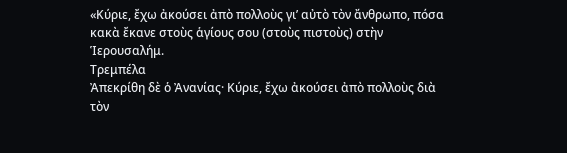«Κύριε, ἔχω ἀκούσει ἀπὸ πολλοὺς γι’ αὐτὸ τὸν ἄνθρωπο, πόσα κακὰ ἔκανε στοὺς ἁγίους σου (στοὺς πιστοὺς) στὴν Ἱερουσαλήμ.
Τρεμπέλα
Ἀπεκρίθη δὲ ὁ Ἀνανίας· Κύριε, ἔχω ἀκούσει ἀπὸ πολλοὺς διὰ τὸν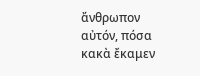ἄνθρωπον αὐτόν, πόσα κακὰ ἔκαμεν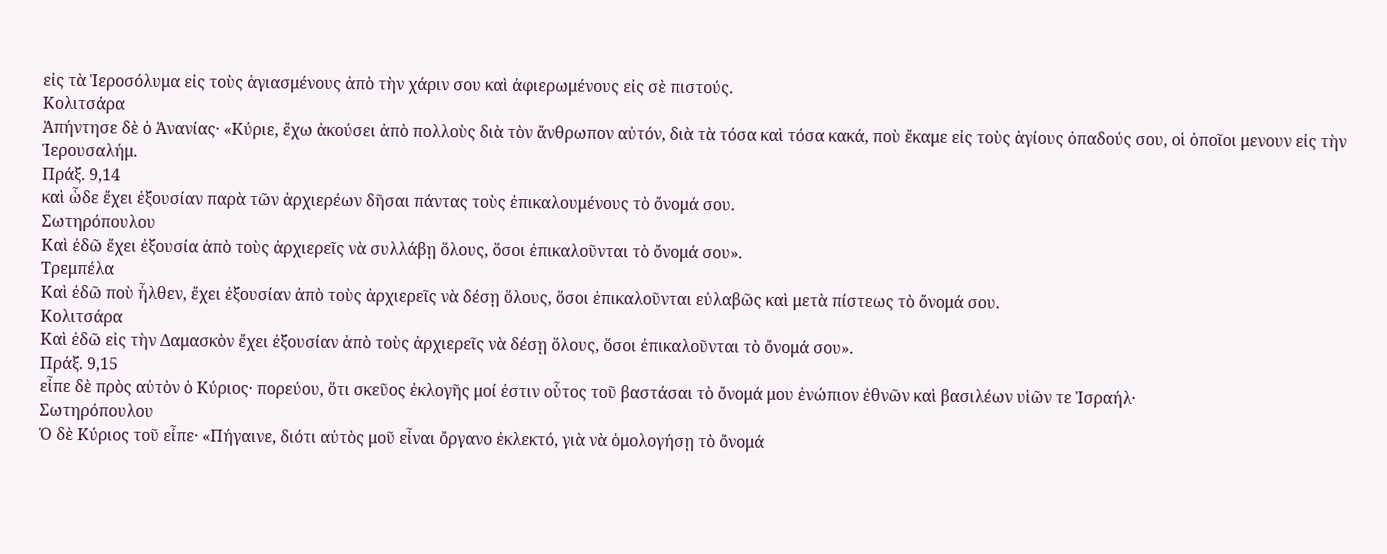εἰς τὰ Ἱεροσόλυμα εἰς τοὺς ἁγιασμένους ἀπὸ τὴν χάριν σου καὶ ἀφιερωμένους εἰς σὲ πιστούς.
Κολιτσάρα
Ἀπήντησε δὲ ὁ Ἀνανίας· «Κύριε, ἔχω ἀκούσει ἀπὸ πολλοὺς διὰ τὸν ἄνθρωπον αὐτόν, διὰ τὰ τόσα καὶ τόσα κακά, ποὺ ἔκαμε εἰς τοὺς ἁγίους ὀπαδούς σου, οἱ ὁποῖοι μενουν εἰς τὴν Ἱερουσαλήμ.
Πράξ. 9,14
καὶ ὧδε ἔχει ἐξουσίαν παρὰ τῶν ἀρχιερέων δῆσαι πάντας τοὺς ἐπικαλουμένους τὸ ὄνομά σου.
Σωτηρόπουλου
Καὶ ἐδῶ ἔχει ἐξουσία ἀπὸ τοὺς ἀρχιερεῖς νὰ συλλάβῃ ὅλους, ὅσοι ἐπικαλοῦνται τὸ ὄνομά σου».
Τρεμπέλα
Καὶ ἐδῶ ποὺ ἦλθεν, ἔχει ἐξουσίαν ἀπὸ τοὺς ἀρχιερεῖς νὰ δέσῃ ὅλους, ὅσοι ἐπικαλοῦνται εὐλαβῶς καὶ μετὰ πίστεως τὸ ὄνομά σου.
Κολιτσάρα
Καὶ ἐδῶ εἰς τὴν Δαμασκὸν ἔχει ἐξουσίαν ἀπὸ τοὺς ἀρχιερεῖς νὰ δέσῃ ὅλους, ὅσοι ἐπικαλοῦνται τὸ ὄνομά σου».
Πράξ. 9,15
εἶπε δὲ πρὸς αὐτὸν ὁ Κύριος· πορεύου, ὅτι σκεῦος ἐκλογῆς μοί ἐστιν οὗτος τοῦ βαστάσαι τὸ ὄνομά μου ἐνώπιον ἐθνῶν καὶ βασιλέων υἱῶν τε Ἰσραήλ·
Σωτηρόπουλου
Ὁ δὲ Κύριος τοῦ εἶπε· «Πήγαινε, διότι αὐτὸς μοῦ εἶναι ὄργανο ἐκλεκτό, γιὰ νὰ ὁμολογήσῃ τὸ ὄνομά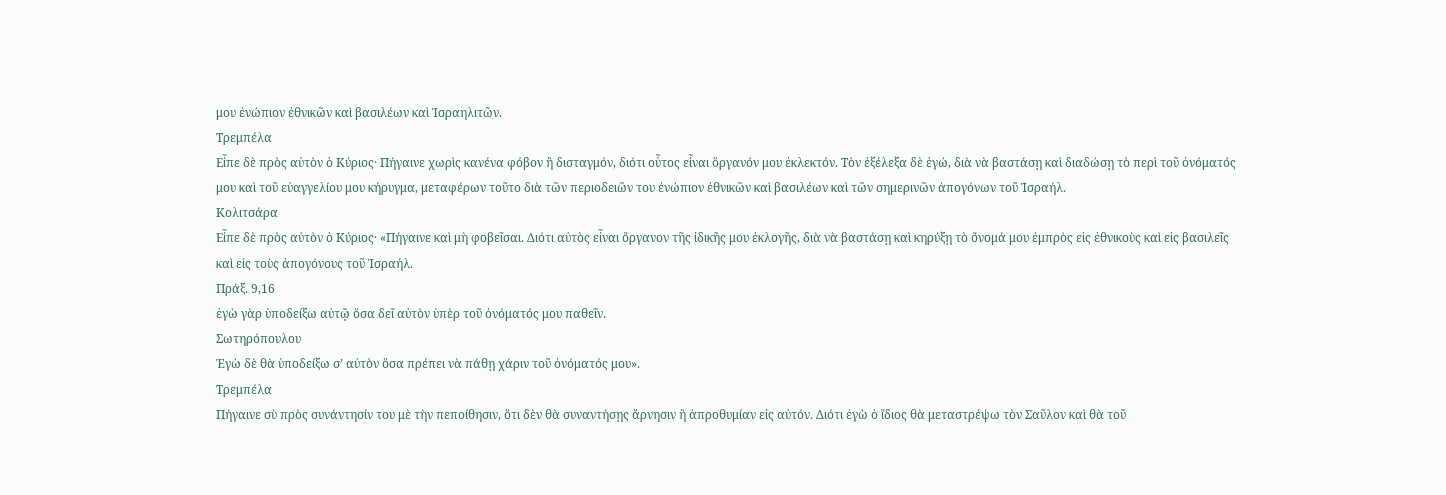μου ἐνώπιον ἐθνικῶν καὶ βασιλέων καὶ Ἰσραηλιτῶν.
Τρεμπέλα
Εἶπε δὲ πρὸς αὐτὸν ὁ Κύριος· Πήγαινε χωρὶς κανένα φόβον ἢ δισταγμόν, διότι οὗτος εἶναι ὅργανόν μου ἐκλεκτόν. Τὸν ἐξέλεξα δὲ ἐγώ, διὰ νὰ βαστάσῃ καὶ διαδώσῃ τὸ περὶ τοῦ ὀνόματός μου καὶ τοῦ εὐαγγελίου μου κήρυγμα, μεταφέρων τοῦτο διὰ τῶν περιοδειῶν του ἐνώπιον ἐθνικῶν καὶ βασιλέων καὶ τῶν σημερινῶν ἀπογόνων τοῦ Ἰσραήλ.
Κολιτσάρα
Εἶπε δὲ πρὸς αὐτὸν ὁ Κύριος· «Πήγαινε καὶ μὴ φοβεῖσαι. Διότι αὐτὸς εἶναι ὄργανον τῆς ἰδικῆς μου ἐκλογῆς, διὰ νὰ βαστάσῃ καὶ κηρύξῃ τὸ ὄνομά μου ἐμπρὸς εἰς ἐθνικοὺς καὶ εἰς βασιλεῖς καὶ εἰς τοὺς ἀπογόνους τοῦ Ἰσραήλ.
Πράξ. 9,16
ἐγὼ γὰρ ὑποδείξω αὐτῷ ὅσα δεῖ αὐτὸν ὑπὲρ τοῦ ὀνόματός μου παθεῖν.
Σωτηρόπουλου
Ἐγὼ δὲ θὰ ὑποδείξω σ’ αὐτὸν ὅσα πρέπει νὰ πάθῃ χάριν τοῦ ὀνόματός μου».
Τρεμπέλα
Πήγαινε σὺ πρὸς συνάντησίν του μὲ τὴν πεποίθησιν, ὅτι δὲν θὰ συναντήσῃς ἄρνησιν ἢ ἀπροθυμίαν εἰς αὐτόν. Διότι ἐγὼ ὁ ἴδιος θὰ μεταστρέψω τὸν Σαῦλον καὶ θὰ τοῦ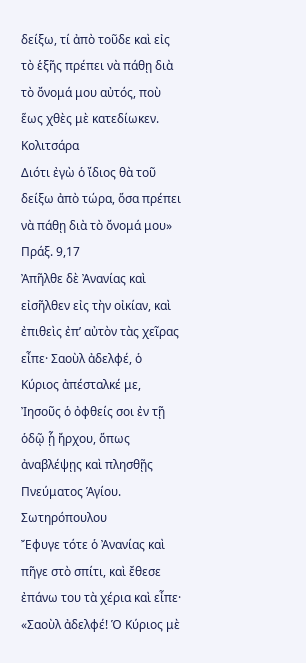δείξω, τί ἀπὸ τοῦδε καὶ εἰς τὸ ἑξῆς πρέπει νὰ πάθῃ διὰ τὸ ὄνομά μου αὐτός, ποὺ ἕως χθὲς μὲ κατεδίωκεν.
Κολιτσάρα
Διότι ἐγὼ ὁ ἴδιος θὰ τοῦ δείξω ἀπὸ τώρα, ὅσα πρέπει νὰ πάθῃ διὰ τὸ ὄνομά μου»
Πράξ. 9,17
Ἀπῆλθε δὲ Ἀνανίας καὶ εἰσῆλθεν εἰς τὴν οἰκίαν, καὶ ἐπιθεὶς ἐπ’ αὐτὸν τὰς χεῖρας εἶπε· Σαοὺλ ἀδελφέ, ὁ Κύριος ἀπέσταλκέ με, Ἰησοῦς ὁ ὀφθείς σοι ἐν τῇ ὁδῷ ᾗ ἤρχου, ὅπως ἀναβλέψῃς καὶ πλησθῇς Πνεύματος Ἁγίου.
Σωτηρόπουλου
Ἔφυγε τότε ὁ Ἀνανίας καὶ πῆγε στὸ σπίτι, καὶ ἔθεσε ἐπάνω του τὰ χέρια καὶ εἶπε· «Σαοὺλ ἀδελφέ! Ὁ Κύριος μὲ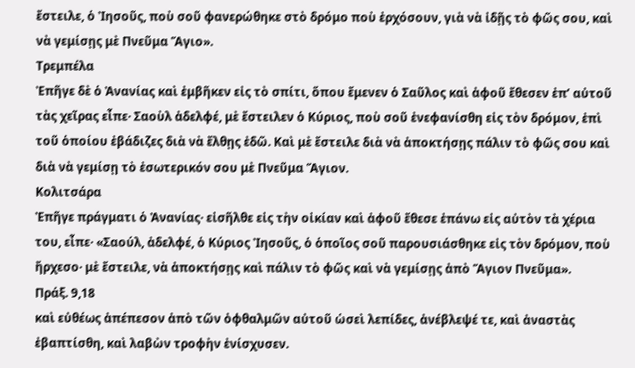ἔστειλε, ὁ Ἰησοῦς, ποὺ σοῦ φανερώθηκε στὸ δρόμο ποὺ ἐρχόσουν, γιὰ νὰ ἰδῇς τὸ φῶς σου, καὶ νὰ γεμίσῃς μὲ Πνεῦμα Ἅγιο».
Τρεμπέλα
Ἐπῆγε δὲ ὁ Ἀνανίας καὶ ἐμβῆκεν εἰς τὸ σπίτι, ὅπου ἔμενεν ὁ Σαῦλος καὶ ἀφοῦ ἔθεσεν ἐπ’ αὐτοῦ τὰς χεῖρας εἶπε· Σαοὺλ ἀδελφέ, μὲ ἔστειλεν ὁ Κύριος, ποὺ σοῦ ἐνεφανίσθη εἰς τὸν δρόμον, ἐπὶ τοῦ ὁποίου ἐβάδιζες διὰ νὰ ἔλθῃς ἐδῶ. Καὶ μὲ ἔστειλε διὰ νὰ ἀποκτήσῃς πάλιν τὸ φῶς σου καὶ διὰ νὰ γεμίσῃ τὸ ἐσωτερικόν σου μὲ Πνεῦμα Ἅγιον.
Κολιτσάρα
Ἐπῆγε πράγματι ὁ Ἀνανίας· εἰσῆλθε εἰς τὴν οἰκίαν καὶ ἀφοῦ ἔθεσε ἐπάνω εἰς αὐτὸν τὰ χέρια του, εἶπε· «Σαούλ, ἀδελφέ, ὁ Κύριος Ἰησοῦς, ὁ ὁποῖος σοῦ παρουσιάσθηκε εἰς τὸν δρόμον, ποὺ ἤρχεσο· μὲ ἔστειλε, νὰ ἀποκτήσῃς καὶ πάλιν τὸ φῶς καὶ νὰ γεμίσῃς ἀπὸ Ἅγιον Πνεῦμα».
Πράξ. 9,18
καὶ εὐθέως ἀπέπεσον ἀπὸ τῶν ὀφθαλμῶν αὐτοῦ ὡσεὶ λεπίδες, ἀνέβλεψέ τε, καὶ ἀναστὰς ἐβαπτίσθη, καὶ λαβὼν τροφὴν ἐνίσχυσεν.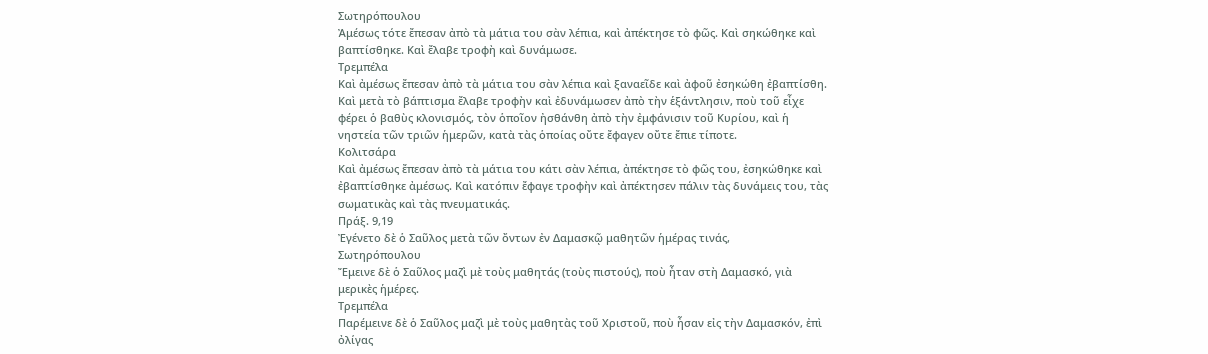Σωτηρόπουλου
Ἀμέσως τότε ἔπεσαν ἀπὸ τὰ μάτια του σὰν λέπια, καὶ ἀπέκτησε τὸ φῶς. Καὶ σηκώθηκε καὶ βαπτίσθηκε. Καὶ ἔλαβε τροφὴ καὶ δυνάμωσε.
Τρεμπέλα
Καὶ ἀμέσως ἔπεσαν ἀπὸ τὰ μάτια του σὰν λέπια καὶ ξαναεῖδε καὶ ἀφοῦ ἐσηκώθη ἐβαπτίσθη. Καὶ μετὰ τὸ βάπτισμα ἔλαβε τροφὴν καὶ ἐδυνάμωσεν ἀπὸ τὴν ἑξάντλησιν, ποὺ τοῦ εἶχε φέρει ὁ βαθὺς κλονισμός, τὸν ὁποῖον ἠσθάνθη ἀπὸ τὴν ἐμφάνισιν τοῦ Κυρίου, καὶ ἡ νηστεία τῶν τριῶν ἡμερῶν, κατὰ τὰς ὁποίας οὔτε ἔφαγεν οὔτε ἔπιε τίποτε.
Κολιτσάρα
Καὶ ἀμέσως ἔπεσαν ἀπὸ τὰ μάτια του κάτι σὰν λέπια, ἀπέκτησε τὸ φῶς του, ἐσηκώθηκε καὶ ἐβαπτίσθηκε ἀμέσως. Καὶ κατόπιν ἔφαγε τροφὴν καὶ ἀπέκτησεν πάλιν τὰς δυνάμεις του, τὰς σωματικὰς καὶ τὰς πνευματικάς.
Πράξ. 9,19
Ἐγένετο δὲ ὁ Σαῦλος μετὰ τῶν ὄντων ἐν Δαμασκῷ μαθητῶν ἡμέρας τινάς,
Σωτηρόπουλου
Ἔμεινε δὲ ὁ Σαῦλος μαζὶ μὲ τοὺς μαθητάς (τοὺς πιστούς), ποὺ ἦταν στὴ Δαμασκό, γιὰ μερικὲς ἡμέρες.
Τρεμπέλα
Παρέμεινε δὲ ὁ Σαῦλος μαζὶ μὲ τοὺς μαθητὰς τοῦ Χριστοῦ, ποὺ ἦσαν εἰς τὴν Δαμασκόν, ἐπὶ ὀλίγας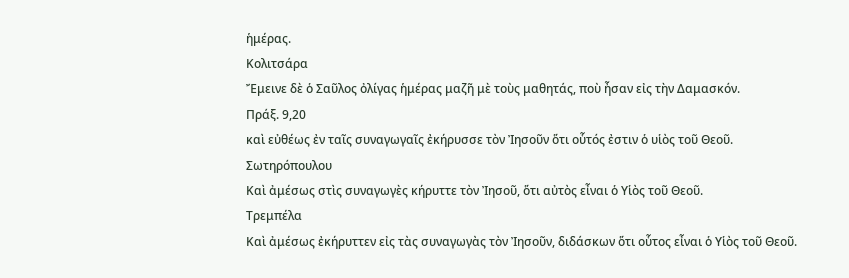ἡμέρας.
Κολιτσάρα
Ἔμεινε δὲ ὁ Σαῦλος ὀλίγας ἡμέρας μαζῆ μὲ τοὺς μαθητάς, ποὺ ἦσαν εἰς τὴν Δαμασκόν.
Πράξ. 9,20
καὶ εὐθέως ἐν ταῖς συναγωγαῖς ἐκήρυσσε τὸν Ἰησοῦν ὅτι οὗτός ἐστιν ὁ υἱὸς τοῦ Θεοῦ.
Σωτηρόπουλου
Καὶ ἀμέσως στὶς συναγωγὲς κήρυττε τὸν Ἰησοῦ, ὅτι αὐτὸς εἶναι ὁ Υἱὸς τοῦ Θεοῦ.
Τρεμπέλα
Καὶ ἀμέσως ἐκήρυττεν εἰς τὰς συναγωγὰς τὸν Ἰησοῦν, διδάσκων ὅτι οὗτος εἶναι ὁ Υἱὸς τοῦ Θεοῦ.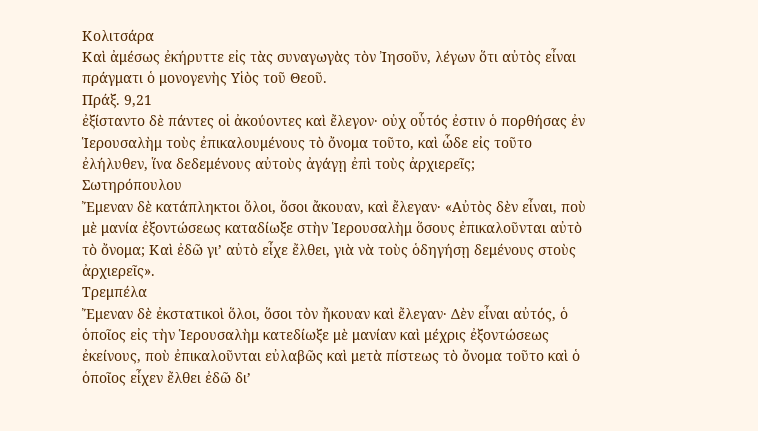Κολιτσάρα
Καὶ ἀμέσως ἐκήρυττε εἰς τὰς συναγωγὰς τὸν Ἰησοῦν, λέγων ὅτι αὐτὸς εἶναι πράγματι ὁ μονογενὴς Υἱὸς τοῦ Θεοῦ.
Πράξ. 9,21
ἐξίσταντο δὲ πάντες οἱ ἀκούοντες καὶ ἔλεγον· οὐχ οὗτός ἐστιν ὁ πορθήσας ἐν Ἱερουσαλὴμ τοὺς ἐπικαλουμένους τὸ ὄνομα τοῦτο, καὶ ὧδε εἰς τοῦτο ἐλήλυθεν, ἵνα δεδεμένους αὐτοὺς ἀγάγῃ ἐπὶ τοὺς ἀρχιερεῖς;
Σωτηρόπουλου
Ἔμεναν δὲ κατάπληκτοι ὅλοι, ὅσοι ἄκουαν, καὶ ἔλεγαν· «Αὐτὸς δὲν εἶναι, ποὺ μὲ μανία ἐξοντώσεως καταδίωξε στὴν Ἱερουσαλὴμ ὅσους ἐπικαλοῦνται αὐτὸ τὸ ὄνομα; Καὶ ἐδῶ γι’ αὐτὸ εἶχε ἔλθει, γιὰ νὰ τοὺς ὁδηγήσῃ δεμένους στοὺς ἀρχιερεῖς».
Τρεμπέλα
Ἔμεναν δὲ ἐκστατικοὶ ὅλοι, ὅσοι τὸν ἤκουαν καὶ ἔλεγαν· Δὲν εἶναι αὐτός, ὁ ὁποῖος εἰς τὴν Ἱερουσαλὴμ κατεδίωξε μὲ μανίαν καὶ μέχρις ἐξοντώσεως ἐκείνους, ποὺ ἐπικαλοῦνται εὐλαβῶς καὶ μετὰ πίστεως τὸ ὄνομα τοῦτο καὶ ὁ ὁποῖος εἶχεν ἔλθει ἐδῶ δι’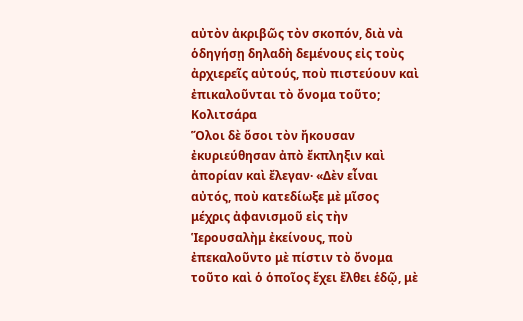αὐτὸν ἀκριβῶς τὸν σκοπόν, διὰ νὰ ὁδηγήσῃ δηλαδὴ δεμένους εἰς τοὺς ἀρχιερεῖς αὐτούς, ποὺ πιστεύουν καὶ ἐπικαλοῦνται τὸ ὄνομα τοῦτο;
Κολιτσάρα
Ὅλοι δὲ ὅσοι τὸν ἤκουσαν ἐκυριεύθησαν ἀπὸ ἔκπληξιν καὶ ἀπορίαν καὶ ἔλεγαν· «Δὲν εἶναι αὐτός, ποὺ κατεδίωξε μὲ μῖσος μέχρις ἀφανισμοῦ εἰς τὴν Ἱερουσαλὴμ ἐκείνους, ποὺ ἐπεκαλοῦντο μὲ πίστιν τὸ ὄνομα τοῦτο καὶ ὁ ὁποῖος ἔχει ἔλθει ἑδῷ, μὲ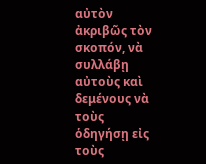αὐτὸν ἀκριβῶς τὸν σκοπόν, νὰ συλλάβῃ αὐτοὺς καὶ δεμένους νὰ τοὺς ὁδηγήσῃ εἰς τοὺς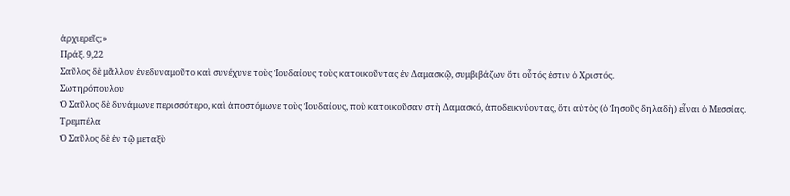ἀρχιερεῖς;»
Πράξ. 9,22
Σαῦλος δὲ μᾶλλον ἐνεδυναμοῦτο καὶ συνέχυνε τοὺς Ἰουδαίους τοὺς κατοικοῦντας ἐν Δαμασκῷ, συμβιβάζων ὅτι οὗτός ἐστιν ὁ Χριστός.
Σωτηρόπουλου
Ὁ Σαῦλος δὲ δυνάμωνε περισσότερο, καὶ ἀποστόμωνε τοὺς Ἰουδαίους, ποὺ κατοικοῦσαν στὴ Δαμασκό, ἀποδεικνύοντας, ὅτι αὐτὸς (ὁ Ἰησοῦς δηλαδὴ) εἶναι ὁ Μεσσίας.
Τρεμπέλα
Ὁ Σαῦλος δὲ ἐν τῷ μεταξὺ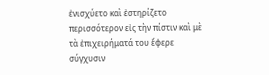ἐνισχύετο καὶ ἐστηρίζετο περισσότερον εἰς τὴν πίστιν καὶ μὲ τὰ ἐπιχειρήματά του ἔφερε σύγχυσιν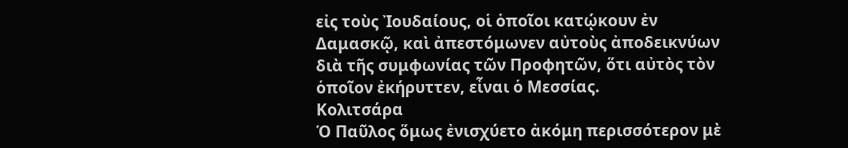εἰς τοὺς Ἰουδαίους, οἱ ὁποῖοι κατῴκουν ἐν Δαμασκῷ, καὶ ἀπεστόμωνεν αὐτοὺς ἀποδεικνύων διὰ τῆς συμφωνίας τῶν Προφητῶν, ὅτι αὐτὸς τὸν ὁποῖον ἐκήρυττεν, εἶναι ὁ Μεσσίας.
Κολιτσάρα
Ὁ Παῦλος ὅμως ἐνισχύετο ἀκόμη περισσότερον μὲ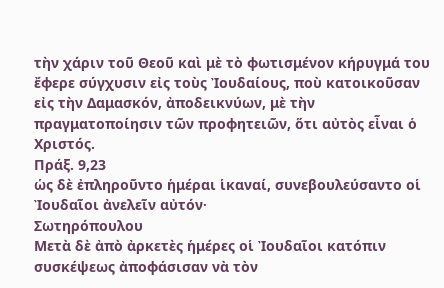τὴν χάριν τοῦ Θεοῦ καὶ μὲ τὸ φωτισμένον κήρυγμά του ἔφερε σύγχυσιν εἰς τοὺς Ἰουδαίους, ποὺ κατοικοῦσαν εἰς τὴν Δαμασκόν, ἀποδεικνύων, μὲ τὴν πραγματοποίησιν τῶν προφητειῶν, ὅτι αὐτὸς εἶναι ὁ Χριστός.
Πράξ. 9,23
ὡς δὲ ἐπληροῦντο ἡμέραι ἱκαναί, συνεβουλεύσαντο οἱ Ἰουδαῖοι ἀνελεῖν αὐτόν·
Σωτηρόπουλου
Μετὰ δὲ ἀπὸ ἀρκετὲς ἡμέρες οἱ Ἰουδαῖοι κατόπιν συσκέψεως ἀποφάσισαν νὰ τὸν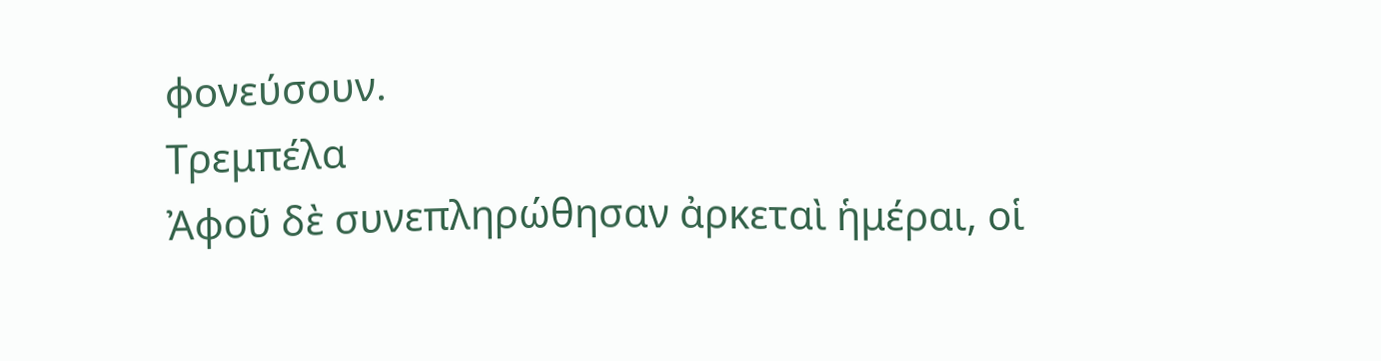φονεύσουν.
Τρεμπέλα
Ἀφοῦ δὲ συνεπληρώθησαν ἀρκεταὶ ἡμέραι, οἱ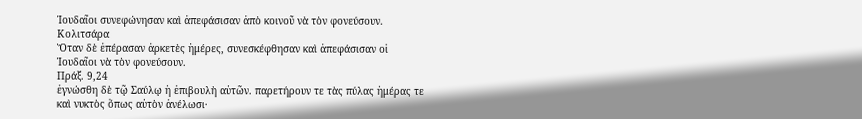Ἰουδαῖοι συνεφώνησαν καὶ ἀπεφάσισαν ἀπὸ κοινοῦ νὰ τὸν φονεύσουν.
Κολιτσάρα
Ὅταν δὲ ἐπέρασαν ἀρκετὲς ἡμέρες, συνεσκέφθησαν καὶ ἀπεφάσισαν οἱ Ἰουδαῖοι νὰ τὸν φονεύσουν.
Πράξ. 9,24
ἐγνώσθη δὲ τῷ Σαύλῳ ἡ ἐπιβουλὴ αὐτῶν. παρετήρουν τε τὰς πύλας ἡμέρας τε καὶ νυκτὸς ὅπως αὐτὸν ἀνέλωσι·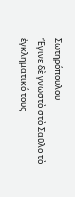Σωτηρόπουλου
Ἔγινε δὲ γνωστὸ στὸ Σαῦλο τὸ ἐγκληματικό τους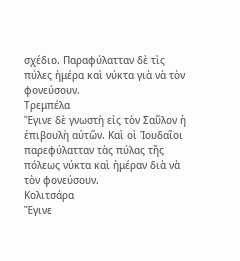σχέδιο. Παραφύλατταν δὲ τὶς πύλες ἡμέρα καὶ νύκτα γιὰ νὰ τὸν φονεύσουν.
Τρεμπέλα
Ἔγινε δὲ γνωστὴ εἰς τὸν Σαῦλον ἡ ἐπιβουλὴ αὐτῶν. Καὶ οἱ Ἰουδαῖοι παρεφύλατταν τὰς πύλας τῆς πόλεως νύκτα καὶ ἡμέραν διὰ νὰ τὸν φονεύσουν.
Κολιτσάρα
Ἔγινε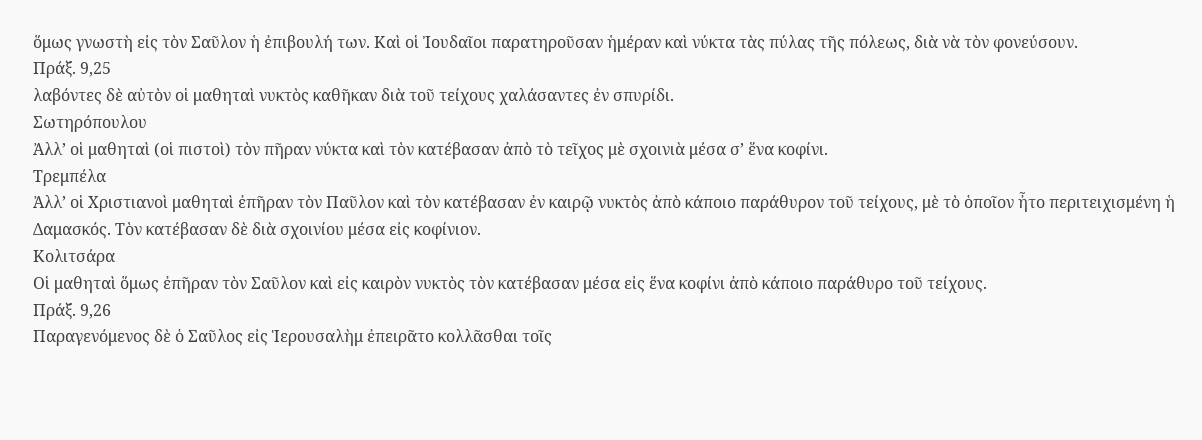ὅμως γνωστὴ εἰς τὸν Σαῦλον ἡ ἐπιβουλή των. Καὶ οἱ Ἰουδαῖοι παρατηροῦσαν ἡμέραν καὶ νύκτα τὰς πύλας τῆς πόλεως, διὰ νὰ τὸν φονεύσουν.
Πράξ. 9,25
λαβόντες δὲ αὐτὸν οἱ μαθηταὶ νυκτὸς καθῆκαν διὰ τοῦ τείχους χαλάσαντες ἐν σπυρίδι.
Σωτηρόπουλου
Ἀλλ’ οἱ μαθηταὶ (οἱ πιστοὶ) τὸν πῆραν νύκτα καὶ τὸν κατέβασαν ἀπὸ τὸ τεῖχος μὲ σχοινιὰ μέσα σ’ ἕνα κοφίνι.
Τρεμπέλα
Ἀλλ’ οἱ Χριστιανοὶ μαθηταὶ ἐπῆραν τὸν Παῦλον καὶ τὸν κατέβασαν ἐν καιρῷ νυκτὸς ἀπὸ κάποιο παράθυρον τοῦ τείχους, μὲ τὸ ὁποῖον ἦτο περιτειχισμένη ἡ Δαμασκός. Τὸν κατέβασαν δὲ διὰ σχοινίου μέσα εἰς κοφίνιον.
Κολιτσάρα
Οἱ μαθηταὶ ὅμως ἐπῆραν τὸν Σαῦλον καὶ εἰς καιρὸν νυκτὸς τὸν κατέβασαν μέσα εἰς ἕνα κοφίνι ἀπὸ κάποιο παράθυρο τοῦ τείχους.
Πράξ. 9,26
Παραγενόμενος δὲ ὁ Σαῦλος εἰς Ἱερουσαλὴμ ἐπειρᾶτο κολλᾶσθαι τοῖς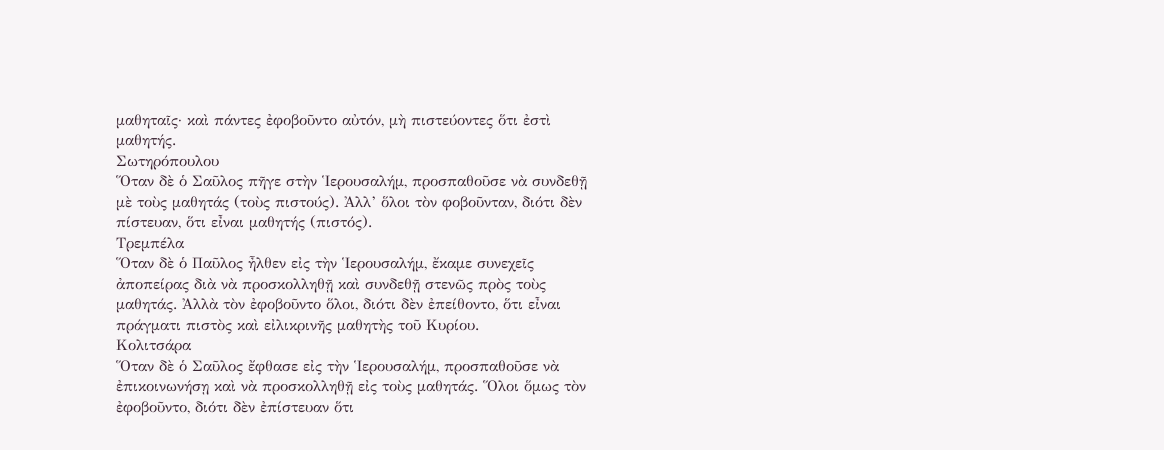μαθηταῖς· καὶ πάντες ἐφοβοῦντο αὐτόν, μὴ πιστεύοντες ὅτι ἐστὶ μαθητής.
Σωτηρόπουλου
Ὅταν δὲ ὁ Σαῦλος πῆγε στὴν Ἱερουσαλήμ, προσπαθοῦσε νὰ συνδεθῇ μὲ τοὺς μαθητάς (τοὺς πιστούς). Ἀλλ’ ὅλοι τὸν φοβοῦνταν, διότι δὲν πίστευαν, ὅτι εἶναι μαθητής (πιστός).
Τρεμπέλα
Ὅταν δὲ ὁ Παῦλος ἦλθεν εἰς τὴν Ἱερουσαλήμ, ἔκαμε συνεχεῖς ἀποπείρας διὰ νὰ προσκολληθῇ καὶ συνδεθῇ στενῶς πρὸς τοὺς μαθητάς. Ἀλλὰ τὸν ἐφοβοῦντο ὅλοι, διότι δὲν ἐπείθοντο, ὅτι εἶναι πράγματι πιστὸς καὶ εἰλικρινῆς μαθητὴς τοῦ Κυρίου.
Κολιτσάρα
Ὅταν δὲ ὁ Σαῦλος ἔφθασε εἰς τὴν Ἱερουσαλήμ, προσπαθοῦσε νὰ ἐπικοινωνήσῃ καὶ νὰ προσκολληθῇ εἰς τοὺς μαθητάς. Ὅλοι ὅμως τὸν ἐφοβοῦντο, διότι δὲν ἐπίστευαν ὅτι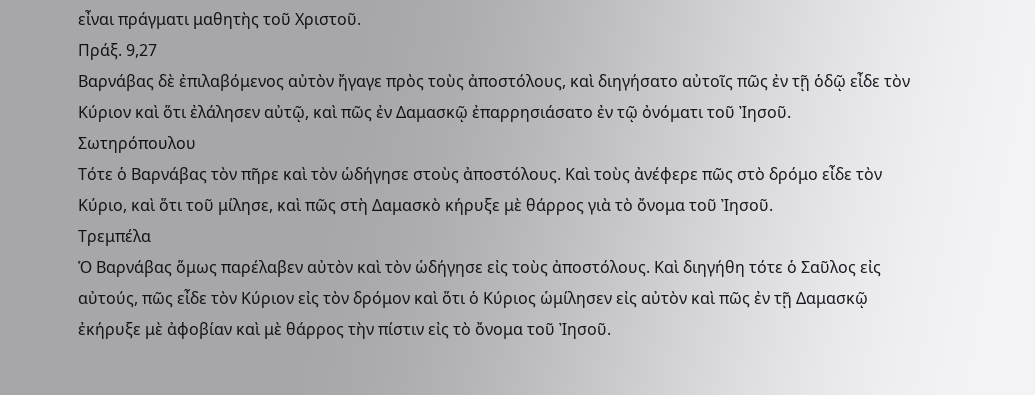εἶναι πράγματι μαθητὴς τοῦ Χριστοῦ.
Πράξ. 9,27
Βαρνάβας δὲ ἐπιλαβόμενος αὐτὸν ἤγαγε πρὸς τοὺς ἀποστόλους, καὶ διηγήσατο αὐτοῖς πῶς ἐν τῇ ὁδῷ εἶδε τὸν Κύριον καὶ ὅτι ἐλάλησεν αὐτῷ, καὶ πῶς ἐν Δαμασκῷ ἐπαρρησιάσατο ἐν τῷ ὀνόματι τοῦ Ἰησοῦ.
Σωτηρόπουλου
Τότε ὁ Βαρνάβας τὸν πῆρε καὶ τὸν ὡδήγησε στοὺς ἀποστόλους. Καὶ τοὺς ἀνέφερε πῶς στὸ δρόμο εἶδε τὸν Κύριο, καὶ ὅτι τοῦ μίλησε, καὶ πῶς στὴ Δαμασκὸ κήρυξε μὲ θάρρος γιὰ τὸ ὄνομα τοῦ Ἰησοῦ.
Τρεμπέλα
Ὁ Βαρνάβας ὅμως παρέλαβεν αὐτὸν καὶ τὸν ὡδήγησε εἰς τοὺς ἀποστόλους. Καὶ διηγήθη τότε ὁ Σαῦλος εἰς αὐτούς, πῶς εἶδε τὸν Κύριον εἰς τὸν δρόμον καὶ ὅτι ὁ Κύριος ὡμίλησεν εἰς αὐτὸν καὶ πῶς ἐν τῇ Δαμασκῷ ἐκήρυξε μὲ ἀφοβίαν καὶ μὲ θάρρος τὴν πίστιν εἰς τὸ ὄνομα τοῦ Ἰησοῦ.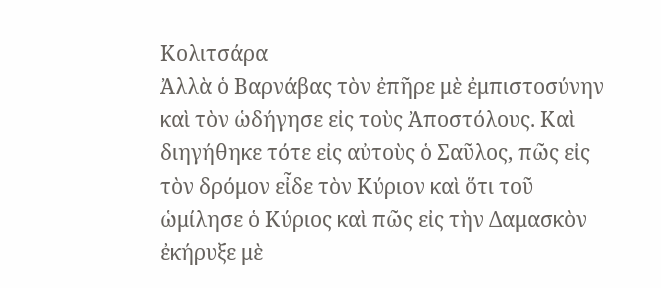Κολιτσάρα
Ἀλλὰ ὁ Βαρνάβας τὸν ἐπῆρε μὲ ἐμπιστοσύνην καὶ τὸν ὡδήγησε εἰς τοὺς Ἀποστόλους. Καὶ διηγήθηκε τότε εἰς αὐτοὺς ὁ Σαῦλος, πῶς εἰς τὸν δρόμον εἶδε τὸν Κύριον καὶ ὅτι τοῦ ὡμίλησε ὁ Κύριος καὶ πῶς εἰς τὴν Δαμασκὸν ἐκήρυξε μὲ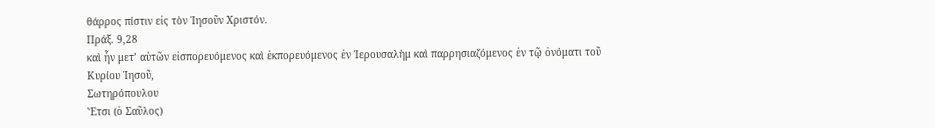θάρρος πίστιν εἰς τὸν Ἰησοῦν Χριστόν.
Πράξ. 9,28
καὶ ἦν μετ’ αὐτῶν εἰσπορευόμενος καὶ ἐκπορευόμενος ἐν Ἱερουσαλὴμ καὶ παρρησιαζόμενος ἐν τῷ ὀνόματι τοῦ Κυρίου Ἰησοῦ,
Σωτηρόπουλου
Ἔτσι (ὁ Σαῦλος)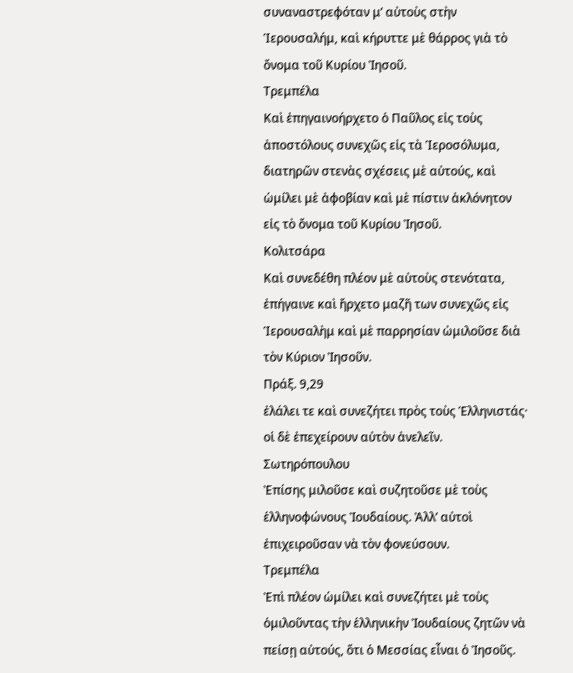συναναστρεφόταν μ’ αὐτοὺς στὴν Ἱερουσαλήμ, καὶ κήρυττε μὲ θάρρος γιὰ τὸ ὄνομα τοῦ Κυρίου Ἰησοῦ.
Τρεμπέλα
Καὶ ἐπηγαινοήρχετο ὁ Παῦλος εἰς τοὺς ἀποστόλους συνεχῶς εἰς τὰ Ἱεροσόλυμα, διατηρῶν στενὰς σχέσεις μὲ αὐτούς, καὶ ὡμίλει μὲ ἀφοβίαν καὶ μὲ πίστιν ἀκλόνητον εἰς τὸ ὄνομα τοῦ Κυρίου Ἰησοῦ.
Κολιτσάρα
Καὶ συνεδέθη πλέον μὲ αὐτοὺς στενότατα, ἐπήγαινε καὶ ἤρχετο μαζῆ των συνεχῶς εἰς Ἱερουσαλὴμ καὶ μὲ παρρησίαν ὠμιλοῦσε διὰ τὸν Κύριον Ἰησοῦν.
Πράξ. 9,29
ἐλάλει τε καὶ συνεζήτει πρὸς τοὺς Ἑλληνιστάς· οἱ δὲ ἐπεχείρουν αὐτὸν ἀνελεῖν.
Σωτηρόπουλου
Ἐπίσης μιλοῦσε καὶ συζητοῦσε μὲ τοὺς ἑλληνοφώνους Ἰουδαίους. Ἀλλ’ αὐτοὶ ἐπιχειροῦσαν νὰ τὸν φονεύσουν.
Τρεμπέλα
Ἐπὶ πλέον ὡμίλει καὶ συνεζήτει μὲ τοὺς ὁμιλοῦντας τὴν ἑλληνικὴν Ἰουδαίους ζητῶν νὰ πείσῃ αὐτούς, ὅτι ὁ Μεσσίας εἶναι ὁ Ἰησοῦς.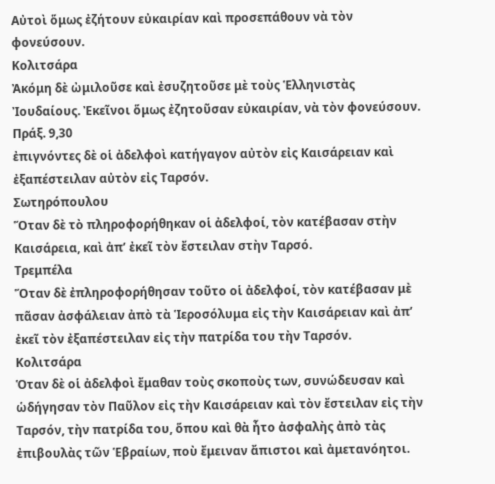Αὐτοὶ ὅμως ἐζήτουν εὐκαιρίαν καὶ προσεπάθουν νὰ τὸν φονεύσουν.
Κολιτσάρα
Ἀκόμη δὲ ὠμιλοῦσε καὶ ἐσυζητοῦσε μὲ τοὺς Ἑλληνιστὰς Ἰουδαίους. Ἐκεῖνοι ὅμως ἐζητοῦσαν εὐκαιρίαν, νὰ τὸν φονεύσουν.
Πράξ. 9,30
ἐπιγνόντες δὲ οἱ ἀδελφοὶ κατήγαγον αὐτὸν εἰς Καισάρειαν καὶ ἐξαπέστειλαν αὐτὸν εἰς Ταρσόν.
Σωτηρόπουλου
Ὅταν δὲ τὸ πληροφορήθηκαν οἱ ἀδελφοί, τὸν κατέβασαν στὴν Καισάρεια, καὶ ἀπ’ ἐκεῖ τὸν ἔστειλαν στὴν Ταρσό.
Τρεμπέλα
Ὅταν δὲ ἐπληροφορήθησαν τοῦτο οἱ ἀδελφοί, τὸν κατέβασαν μὲ πᾶσαν ἀσφάλειαν ἀπὸ τὰ Ἱεροσόλυμα εἰς τὴν Καισάρειαν καὶ ἀπ’ ἐκεῖ τὸν ἐξαπέστειλαν εἰς τὴν πατρίδα του τὴν Ταρσόν.
Κολιτσάρα
Ὁταν δὲ οἱ ἀδελφοὶ ἔμαθαν τοὺς σκοποὺς των, συνώδευσαν καὶ ὡδήγησαν τὸν Παῦλον εἰς τὴν Καισάρειαν καὶ τὸν ἔστειλαν εἰς τὴν Ταρσόν, τὴν πατρίδα του, ὅπου καὶ θὰ ἦτο ἀσφαλὴς ἀπὸ τὰς ἐπιβουλὰς τῶν Ἑβραίων, ποὺ ἔμειναν ἄπιστοι καὶ ἀμετανόητοι.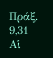Πράξ. 9,31
Αἱ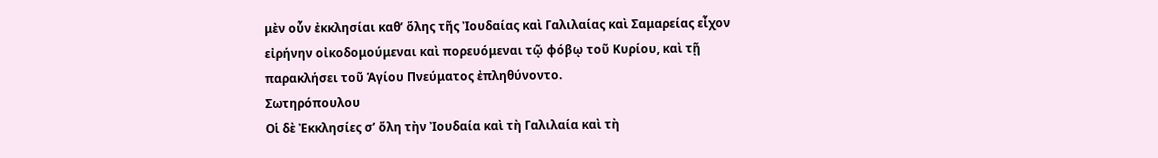μὲν οὖν ἐκκλησίαι καθ’ ὅλης τῆς Ἰουδαίας καὶ Γαλιλαίας καὶ Σαμαρείας εἶχον εἰρήνην οἰκοδομούμεναι καὶ πορευόμεναι τῷ φόβῳ τοῦ Κυρίου, καὶ τῇ παρακλήσει τοῦ Ἁγίου Πνεύματος ἐπληθύνοντο.
Σωτηρόπουλου
Οἱ δὲ Ἐκκλησίες σ’ ὅλη τὴν Ἰουδαία καὶ τὴ Γαλιλαία καὶ τὴ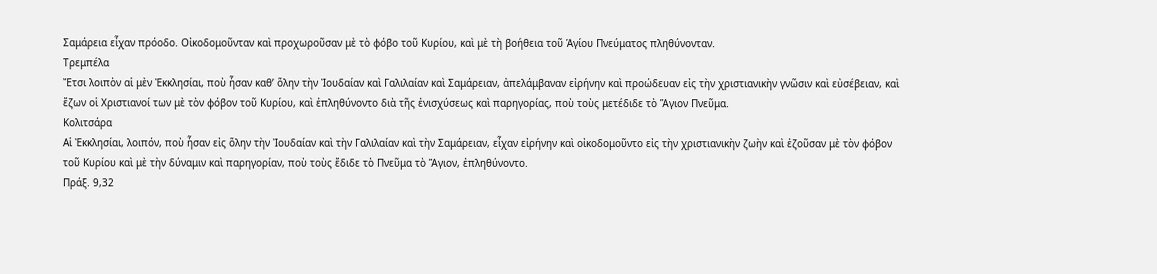Σαμάρεια εἶχαν πρόοδο. Οἰκοδομοῦνταν καὶ προχωροῦσαν μὲ τὸ φόβο τοῦ Κυρίου, καὶ μὲ τὴ βοήθεια τοῦ Ἁγίου Πνεύματος πληθύνονταν.
Τρεμπέλα
Ἔτσι λοιπὸν αἱ μὲν Ἐκκλησίαι, ποὺ ἦσαν καθ’ ὅλην τὴν Ἰουδαίαν καὶ Γαλιλαίαν καὶ Σαμάρειαν, ἀπελάμβαναν εἰρήνην καὶ προώδευαν εἰς τὴν χριστιανικὴν γνῶσιν καὶ εὐσέβειαν, καὶ ἔζων οἱ Χριστιανοί των μὲ τὸν φόβον τοῦ Κυρίου, καὶ ἐπληθύνοντο διὰ τῆς ἐνισχύσεως καὶ παρηγορίας, ποὺ τοὺς μετέδιδε τὸ Ἅγιον Πνεῦμα.
Κολιτσάρα
Αἱ Ἐκκλησίαι, λοιπόν, ποὺ ἦσαν εἰς ὅλην τὴν Ἰουδαίαν καὶ τὴν Γαλιλαίαν καὶ τὴν Σαμάρειαν, εἶχαν εἰρήνην καὶ οἰκοδομοῦντο εἰς τὴν χριστιανικὴν ζωὴν καὶ ἐζοῦσαν μὲ τὸν φόβον τοῦ Κυρίου καὶ μὲ τὴν δύναμιν καὶ παρηγορίαν, ποὺ τοὺς ἔδιδε τὸ Πνεῦμα τὸ Ἅγιον, ἐπληθύνοντο.
Πράξ. 9,32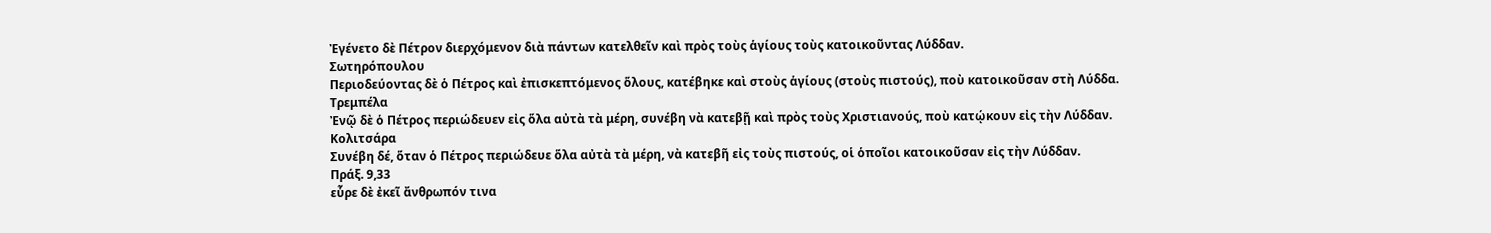Ἐγένετο δὲ Πέτρον διερχόμενον διὰ πάντων κατελθεῖν καὶ πρὸς τοὺς ἁγίους τοὺς κατοικοῦντας Λύδδαν.
Σωτηρόπουλου
Περιοδεύοντας δὲ ὁ Πέτρος καὶ ἐπισκεπτόμενος ὅλους, κατέβηκε καὶ στοὺς ἁγίους (στοὺς πιστούς), ποὺ κατοικοῦσαν στὴ Λύδδα.
Τρεμπέλα
Ἐνῷ δὲ ὁ Πέτρος περιώδευεν εἰς ὅλα αὐτὰ τὰ μέρη, συνέβη νὰ κατεβῇ καὶ πρὸς τοὺς Χριστιανούς, ποὺ κατῴκουν εἰς τὴν Λύδδαν.
Κολιτσάρα
Συνέβη δέ, ὅταν ὁ Πέτρος περιώδευε ὅλα αὐτὰ τὰ μέρη, νὰ κατεβῆ εἰς τοὺς πιστούς, οἱ ὁποῖοι κατοικοῦσαν εἰς τὴν Λύδδαν.
Πράξ. 9,33
εὗρε δὲ ἐκεῖ ἄνθρωπόν τινα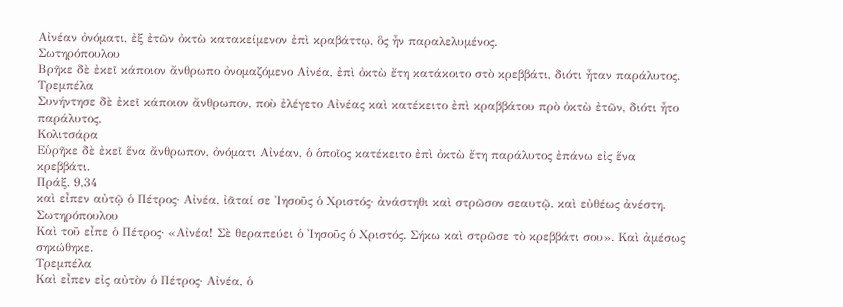Αἰνέαν ὀνόματι, ἐξ ἐτῶν ὀκτὼ κατακείμενον ἐπὶ κραβάττῳ, ὃς ἦν παραλελυμένος.
Σωτηρόπουλου
Βρῆκε δὲ ἐκεῖ κάποιον ἄνθρωπο ὀνομαζόμενο Αἰνέα, ἐπὶ ὀκτὼ ἔτη κατάκοιτο στὸ κρεββάτι, διότι ἦταν παράλυτος.
Τρεμπέλα
Συνήντησε δὲ ἐκεῖ κάποιον ἄνθρωπον, ποὺ ἐλέγετο Αἰνέας καὶ κατέκειτο ἐπὶ κραββάτου πρὸ ὀκτὼ ἐτῶν, διότι ἦτο παράλυτος.
Κολιτσάρα
Εὑρῆκε δὲ ἐκεῖ ἕνα ἄνθρωπον, ὀνόματι Αἰνέαν, ὁ ὁποῖος κατέκειτο ἐπὶ ὀκτὼ ἔτη παράλυτος ἐπάνω εἰς ἕνα κρεββάτι.
Πράξ. 9,34
καὶ εἶπεν αὐτῷ ὁ Πέτρος· Αἰνέα, ἰᾶταί σε Ἰησοῦς ὁ Χριστός· ἀνάστηθι καὶ στρῶσον σεαυτῷ. καὶ εὐθέως ἀνέστη.
Σωτηρόπουλου
Καὶ τοῦ εἶπε ὁ Πέτρος· «Αἰνέα! Σὲ θεραπεύει ὁ Ἰησοῦς ὁ Χριστός. Σήκω καὶ στρῶσε τὸ κρεββάτι σου». Καὶ ἀμέσως σηκώθηκε.
Τρεμπέλα
Καὶ εἶπεν εἰς αὐτὸν ὁ Πέτρος· Αἰνέα, ὁ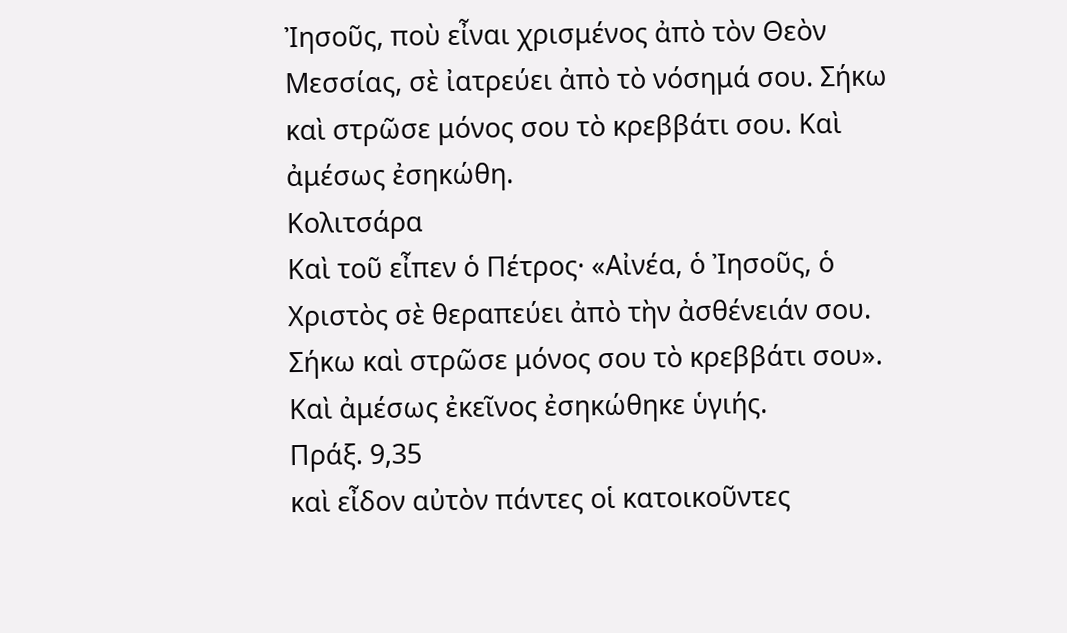Ἰησοῦς, ποὺ εἶναι χρισμένος ἀπὸ τὸν Θεὸν Μεσσίας, σὲ ἰατρεύει ἀπὸ τὸ νόσημά σου. Σήκω καὶ στρῶσε μόνος σου τὸ κρεββάτι σου. Καὶ ἀμέσως ἐσηκώθη.
Κολιτσάρα
Καὶ τοῦ εἶπεν ὁ Πέτρος· «Αἰνέα, ὁ Ἰησοῦς, ὁ Χριστὸς σὲ θεραπεύει ἀπὸ τὴν ἀσθένειάν σου. Σήκω καὶ στρῶσε μόνος σου τὸ κρεββάτι σου». Καὶ ἀμέσως ἐκεῖνος ἐσηκώθηκε ὑγιής.
Πράξ. 9,35
καὶ εἶδον αὐτὸν πάντες οἱ κατοικοῦντες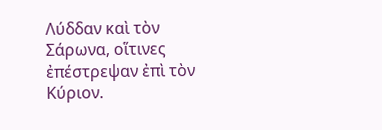Λύδδαν καὶ τὸν Σάρωνα, οἵτινες ἐπέστρεψαν ἐπὶ τὸν Κύριον.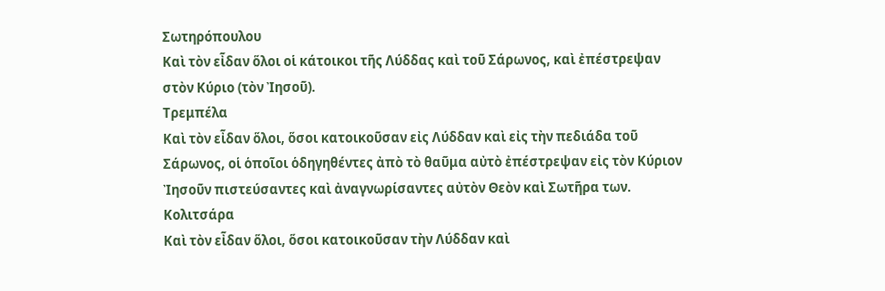Σωτηρόπουλου
Καὶ τὸν εἶδαν ὅλοι οἱ κάτοικοι τῆς Λύδδας καὶ τοῦ Σάρωνος, καὶ ἐπέστρεψαν στὸν Κύριο (τὸν Ἰησοῦ).
Τρεμπέλα
Καὶ τὸν εἶδαν ὅλοι, ὅσοι κατοικοῦσαν εἰς Λύδδαν καὶ εἰς τὴν πεδιάδα τοῦ Σάρωνος, οἱ ὁποῖοι ὁδηγηθέντες ἀπὸ τὸ θαῦμα αὐτὸ ἐπέστρεψαν εἰς τὸν Κύριον Ἰησοῦν πιστεύσαντες καὶ ἀναγνωρίσαντες αὐτὸν Θεὸν καὶ Σωτῆρα των.
Κολιτσάρα
Καὶ τὸν εἶδαν ὅλοι, ὅσοι κατοικοῦσαν τὴν Λύδδαν καὶ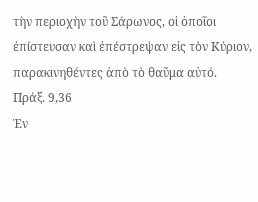τὴν περιοχὴν τοῦ Σάρωνος, οἱ ὁποῖοι ἐπίστευσαν καὶ ἐπέστρεψαν εἰς τὸν Κύριον, παρακινηθέντες ἀπὸ τὸ θαῦμα αὐτό.
Πράξ. 9,36
Ἐν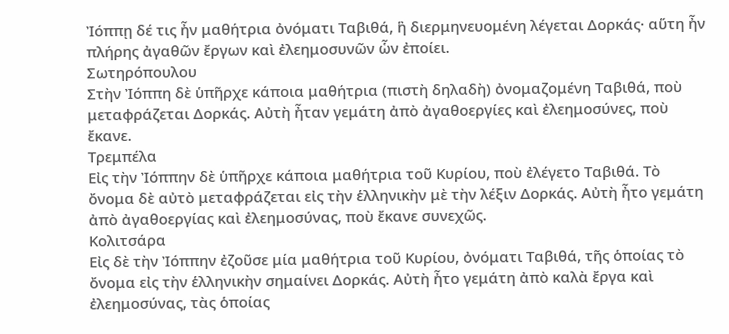Ἰόππῃ δέ τις ἦν μαθήτρια ὀνόματι Ταβιθά, ἣ διερμηνευομένη λέγεται Δορκάς· αὕτη ἦν πλήρης ἀγαθῶν ἔργων καὶ ἐλεημοσυνῶν ὧν ἐποίει.
Σωτηρόπουλου
Στὴν Ἰόππη δὲ ὑπῆρχε κάποια μαθήτρια (πιστὴ δηλαδὴ) ὀνομαζομένη Ταβιθά, ποὺ μεταφράζεται Δορκάς. Αὐτὴ ἦταν γεμάτη ἀπὸ ἀγαθοεργίες καὶ ἐλεημοσύνες, ποὺ ἔκανε.
Τρεμπέλα
Εἰς τὴν Ἰόππην δὲ ὑπῆρχε κάποια μαθήτρια τοῦ Κυρίου, ποὺ ἐλέγετο Ταβιθά. Τὸ ὄνομα δὲ αὐτὸ μεταφράζεται εἰς τὴν ἑλληνικὴν μὲ τὴν λέξιν Δορκάς. Αὐτὴ ἦτο γεμάτη ἀπὸ ἀγαθοεργίας καὶ ἐλεημοσύνας, ποὺ ἔκανε συνεχῶς.
Κολιτσάρα
Εἰς δὲ τὴν Ἰόππην ἐζοῦσε μία μαθήτρια τοῦ Κυρίου, ὀνόματι Ταβιθά, τῆς ὁποίας τὸ ὄνομα εἰς τὴν ἑλληνικὴν σημαίνει Δορκάς. Αὐτὴ ἦτο γεμάτη ἀπὸ καλὰ ἔργα καὶ ἐλεημοσύνας, τὰς ὁποίας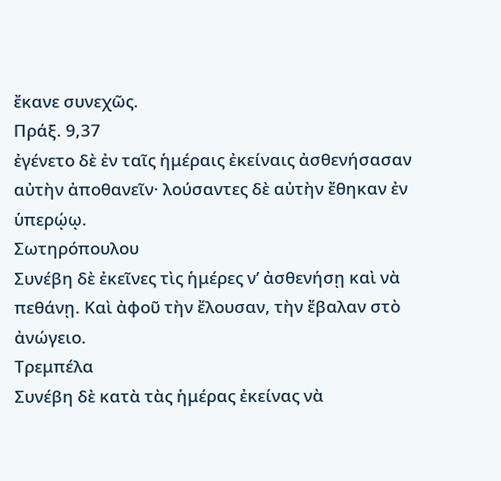ἔκανε συνεχῶς.
Πράξ. 9,37
ἐγένετο δὲ ἐν ταῖς ἡμέραις ἐκείναις ἀσθενήσασαν αὐτὴν ἀποθανεῖν· λούσαντες δὲ αὐτὴν ἔθηκαν ἐν ὑπερῴῳ.
Σωτηρόπουλου
Συνέβη δὲ ἐκεῖνες τὶς ἡμέρες ν’ ἀσθενήσῃ καὶ νὰ πεθάνῃ. Καὶ ἀφοῦ τὴν ἔλουσαν, τὴν ἔβαλαν στὸ ἀνώγειο.
Τρεμπέλα
Συνέβη δὲ κατὰ τὰς ἡμέρας ἐκείνας νὰ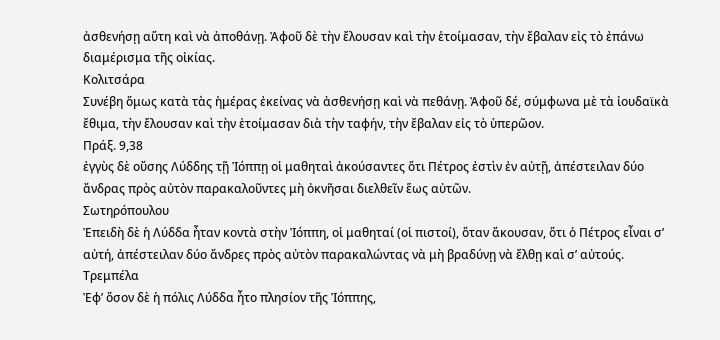ἀσθενήσῃ αὕτη καὶ νὰ ἀποθάνῃ. Ἀφοῦ δὲ τὴν ἔλουσαν καὶ τὴν ἑτοίμασαν, τὴν ἔβαλαν εἰς τὸ ἐπάνω διαμέρισμα τῆς οἰκίας.
Κολιτσάρα
Συνέβη ὅμως κατὰ τὰς ἡμέρας ἐκείνας νὰ ἀσθενήσῃ καὶ νὰ πεθάνῃ. Ἀφοῦ δέ, σύμφωνα μὲ τὰ ἰουδαϊκὰ ἔθιμα, τὴν ἔλουσαν καὶ τὴν ἑτοίμασαν διὰ τὴν ταφήν, τὴν ἔβαλαν εἰς τὸ ὑπερῶον.
Πράξ. 9,38
ἐγγὺς δὲ οὔσης Λύδδης τῇ Ἰόππῃ οἱ μαθηταὶ ἀκούσαντες ὅτι Πέτρος ἐστὶν ἐν αὐτῇ, ἀπέστειλαν δύο ἄνδρας πρὸς αὐτὸν παρακαλοῦντες μὴ ὀκνῆσαι διελθεῖν ἕως αὐτῶν.
Σωτηρόπουλου
Ἐπειδὴ δὲ ἡ Λύδδα ἦταν κοντὰ στὴν Ἰόππη, οἱ μαθηταί (οἱ πιστοί), ὅταν ἄκουσαν, ὅτι ὁ Πέτρος εἶναι σ’ αὐτή, ἀπέστειλαν δύο ἄνδρες πρὸς αὐτὸν παρακαλώντας νὰ μὴ βραδύνῃ νὰ ἔλθῃ καὶ σ’ αὐτούς.
Τρεμπέλα
Ἐφ’ ὅσον δὲ ἡ πόλις Λύδδα ἦτο πλησίον τῆς Ἰόππης,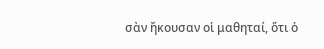σὰν ἤκουσαν οἱ μαθηταί, ὅτι ὁ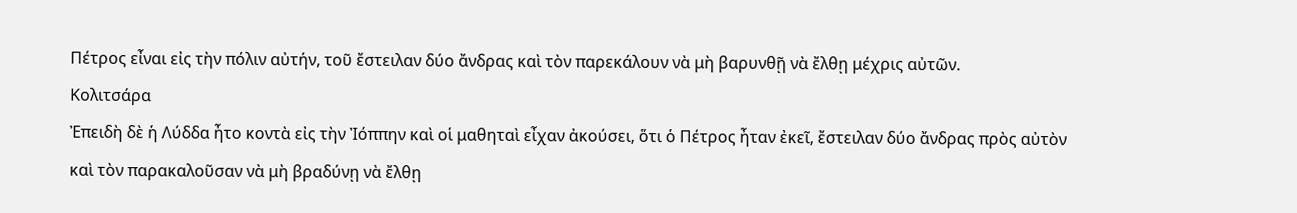Πέτρος εἶναι εἰς τὴν πόλιν αὐτήν, τοῦ ἔστειλαν δύο ἄνδρας καὶ τὸν παρεκάλουν νὰ μὴ βαρυνθῇ νὰ ἔλθῃ μέχρις αὐτῶν.
Κολιτσάρα
Ἐπειδὴ δὲ ἡ Λύδδα ἦτο κοντὰ εἰς τὴν Ἰόππην καὶ οἱ μαθηταὶ εἶχαν ἀκούσει, ὅτι ὁ Πέτρος ἦταν ἐκεῖ, ἔστειλαν δύο ἄνδρας πρὸς αὐτὸν καὶ τὸν παρακαλοῦσαν νὰ μὴ βραδύνῃ νὰ ἔλθῃ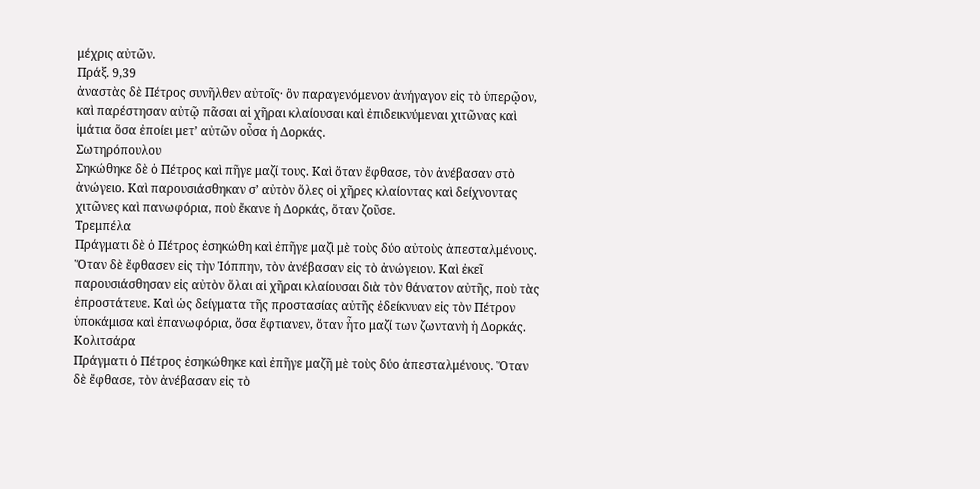μέχρις αὐτῶν.
Πράξ. 9,39
ἀναστὰς δὲ Πέτρος συνῆλθεν αὐτοῖς· ὃν παραγενόμενον ἀνήγαγον εἰς τὸ ὑπερῷον, καὶ παρέστησαν αὐτῷ πᾶσαι αἱ χῆραι κλαίουσαι καὶ ἐπιδεικνύμεναι χιτῶνας καὶ ἱμάτια ὅσα ἐποίει μετ’ αὐτῶν οὖσα ἡ Δορκάς.
Σωτηρόπουλου
Σηκώθηκε δὲ ὁ Πέτρος καὶ πῆγε μαζί τους. Καὶ ὅταν ἔφθασε, τὸν ἀνέβασαν στὸ ἀνώγειο. Καὶ παρουσιάσθηκαν σ’ αὐτὸν ὅλες οἱ χῆρες κλαίοντας καὶ δείχνοντας χιτῶνες καὶ πανωφόρια, ποὺ ἔκανε ἡ Δορκάς, ὅταν ζοῦσε.
Τρεμπέλα
Πράγματι δὲ ὁ Πέτρος ἐσηκώθη καὶ ἐπῆγε μαζὶ μὲ τοὺς δύο αὐτοὺς ἀπεσταλμένους. Ὅταν δὲ ἔφθασεν εἰς τὴν Ἰόππην, τὸν ἀνέβασαν εἰς τὸ ἀνώγειον. Καὶ ἐκεῖ παρουσιάσθησαν εἰς αὐτὸν ὅλαι αἱ χῆραι κλαίουσαι διὰ τὸν θάνατον αὐτῆς, ποὺ τὰς ἐπροστάτευε. Καὶ ὡς δείγματα τῆς προστασίας αὐτῆς ἐδείκνυαν εἰς τὸν Πέτρον ὑποκάμισα καὶ ἐπανωφόρια, ὅσα ἔφτιανεν, ὅταν ἦτο μαζί των ζωντανὴ ἡ Δορκάς.
Κολιτσάρα
Πράγματι ὁ Πέτρος ἐσηκώθηκε καὶ ἐπῆγε μαζῆ μὲ τοὺς δύο ἀπεσταλμένους. Ὅταν δὲ ἔφθασε, τὸν ἀνέβασαν εἰς τὸ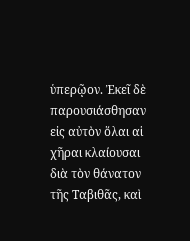ὑπερῷον. Ἐκεῖ δὲ παρουσιάσθησαν εἰς αὐτὸν ὅλαι αἱ χῆραι κλαίουσαι διὰ τὸν θάνατον τῆς Ταβιθᾶς, καὶ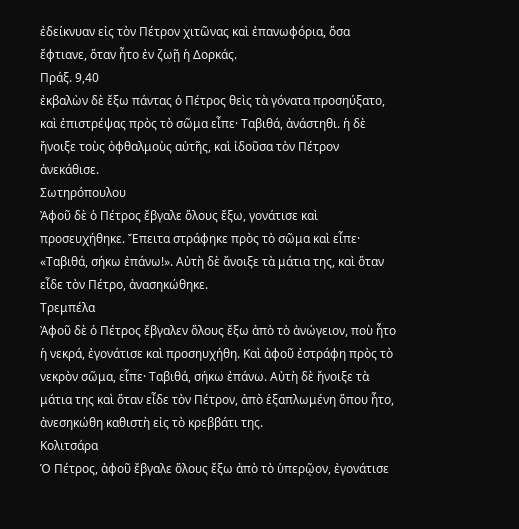ἐδείκνυαν εἰς τὸν Πέτρον χιτῶνας καὶ ἐπανωφόρια, ὅσα ἔφτιανε, ὅταν ἦτο ἐν ζωῇ ἡ Δορκάς.
Πράξ. 9,40
ἐκβαλὼν δὲ ἔξω πάντας ὁ Πέτρος θεὶς τὰ γόνατα προσηύξατο, καὶ ἐπιστρέψας πρὸς τὸ σῶμα εἶπε· Ταβιθά, ἀνάστηθι. ἡ δὲ ἤνοιξε τοὺς ὀφθαλμοὺς αὐτῆς, καὶ ἰδοῦσα τὸν Πέτρον ἀνεκάθισε.
Σωτηρόπουλου
Ἀφοῦ δὲ ὁ Πέτρος ἔβγαλε ὅλους ἔξω, γονάτισε καὶ προσευχήθηκε. Ἔπειτα στράφηκε πρὸς τὸ σῶμα καὶ εἶπε· «Ταβιθά, σήκω ἐπάνω!». Αὐτὴ δὲ ἄνοιξε τὰ μάτια της, καὶ ὅταν εἶδε τὸν Πέτρο, ἀνασηκώθηκε.
Τρεμπέλα
Ἀφοῦ δὲ ὁ Πέτρος ἔβγαλεν ὅλους ἔξω ἀπὸ τὸ ἀνώγειον, ποὺ ἦτο ἡ νεκρά, ἐγονάτισε καὶ προσηυχήθη. Καὶ ἀφοῦ ἐστράφη πρὸς τὸ νεκρὸν σῶμα, εἶπε· Ταβιθά, σήκω ἐπάνω. Αὐτὴ δὲ ἤνοιξε τὰ μάτια της καὶ ὅταν εἶδε τὸν Πέτρον, ἀπὸ ἑξαπλωμένη ὅπου ἦτο, ἀνεσηκώθη καθιστὴ εἰς τὸ κρεββάτι της.
Κολιτσάρα
Ὁ Πέτρος, ἀφοῦ ἔβγαλε ὅλους ἔξω ἀπὸ τὸ ὑπερῷον, ἐγονάτισε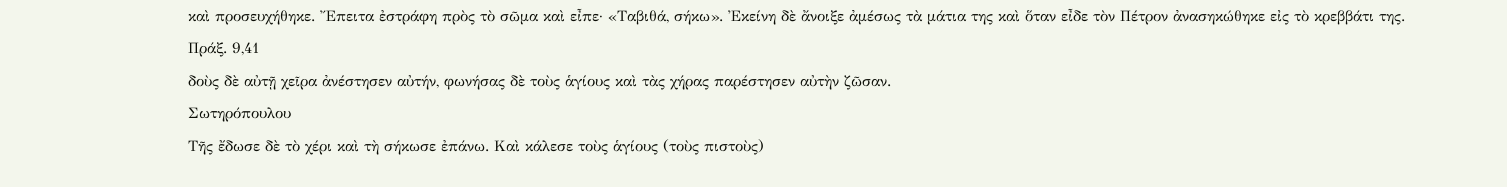καὶ προσευχήθηκε. Ἔπειτα ἐστράφη πρὸς τὸ σῶμα καὶ εἶπε· «Ταβιθά, σήκω». Ἐκείνη δὲ ἄνοιξε ἀμέσως τὰ μάτια της καὶ ὅταν εἶδε τὸν Πέτρον ἀνασηκώθηκε εἰς τὸ κρεββάτι της.
Πράξ. 9,41
δοὺς δὲ αὐτῇ χεῖρα ἀνέστησεν αὐτήν, φωνήσας δὲ τοὺς ἁγίους καὶ τὰς χήρας παρέστησεν αὐτὴν ζῶσαν.
Σωτηρόπουλου
Τῆς ἔδωσε δὲ τὸ χέρι καὶ τὴ σήκωσε ἐπάνω. Καὶ κάλεσε τοὺς ἁγίους (τοὺς πιστοὺς)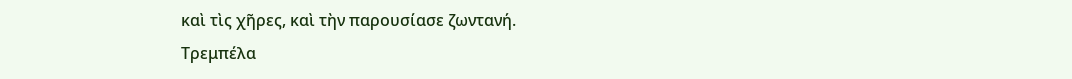καὶ τὶς χῆρες, καὶ τὴν παρουσίασε ζωντανή.
Τρεμπέλα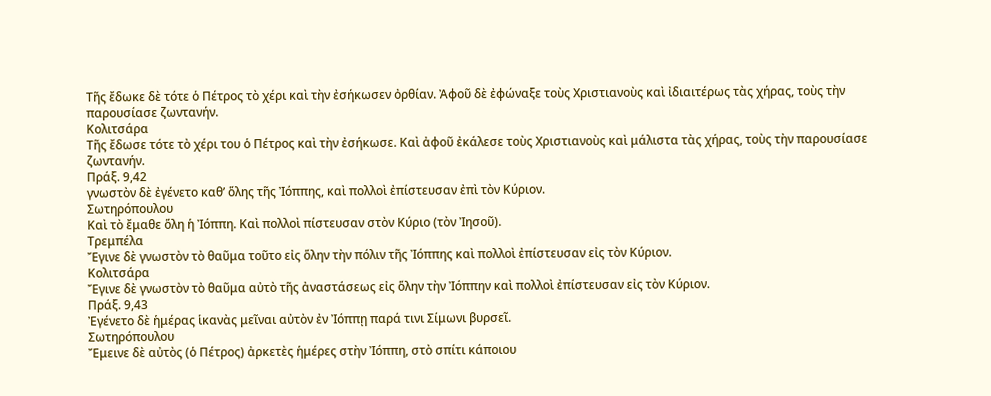Τῆς ἔδωκε δὲ τότε ὁ Πέτρος τὸ χέρι καὶ τὴν ἐσήκωσεν ὀρθίαν. Ἀφοῦ δὲ ἐφώναξε τοὺς Χριστιανοὺς καὶ ἰδιαιτέρως τὰς χήρας, τοὺς τὴν παρουσίασε ζωντανήν.
Κολιτσάρα
Τῆς ἔδωσε τότε τὸ χέρι του ὁ Πέτρος καὶ τὴν ἐσήκωσε. Καὶ ἀφοῦ ἐκάλεσε τοὺς Χριστιανοὺς καὶ μάλιστα τὰς χήρας, τοὺς τὴν παρουσίασε ζωντανήν.
Πράξ. 9,42
γνωστὸν δὲ ἐγένετο καθ’ ὅλης τῆς Ἰόππης, καὶ πολλοὶ ἐπίστευσαν ἐπὶ τὸν Κύριον.
Σωτηρόπουλου
Καὶ τὸ ἔμαθε ὅλη ἡ Ἰόππη. Καὶ πολλοὶ πίστευσαν στὸν Κύριο (τὸν Ἰησοῦ).
Τρεμπέλα
Ἔγινε δὲ γνωστὸν τὸ θαῦμα τοῦτο εἰς ὅλην τὴν πόλιν τῆς Ἰόππης καὶ πολλοὶ ἐπίστευσαν εἰς τὸν Κύριον.
Κολιτσάρα
Ἔγινε δὲ γνωστὸν τὸ θαῦμα αὐτὸ τῆς ἀναστάσεως εἰς ὅλην τὴν Ἰόππην καὶ πολλοὶ ἐπίστευσαν εἰς τὸν Κύριον.
Πράξ. 9,43
Ἐγένετο δὲ ἡμέρας ἱκανὰς μεῖναι αὐτὸν ἐν Ἰόππῃ παρά τινι Σίμωνι βυρσεῖ.
Σωτηρόπουλου
Ἔμεινε δὲ αὐτὸς (ὁ Πέτρος) ἀρκετὲς ἡμέρες στὴν Ἰόππη, στὸ σπίτι κάποιου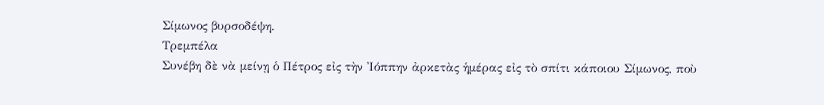Σίμωνος βυρσοδέψη.
Τρεμπέλα
Συνέβη δὲ νὰ μείνῃ ὁ Πέτρος εἰς τὴν Ἰόππην ἀρκετὰς ἡμέρας εἰς τὸ σπίτι κάποιου Σίμωνος, ποὺ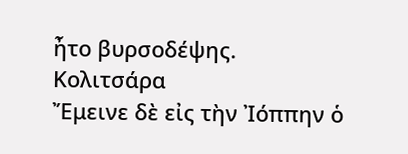ἦτο βυρσοδέψης.
Κολιτσάρα
Ἔμεινε δὲ εἰς τὴν Ἰόππην ὁ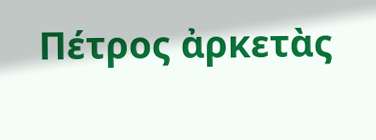Πέτρος ἀρκετὰς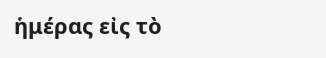ἡμέρας εἰς τὸ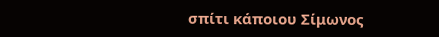σπίτι κάποιου Σίμωνος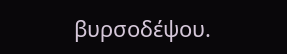βυρσοδέψου.